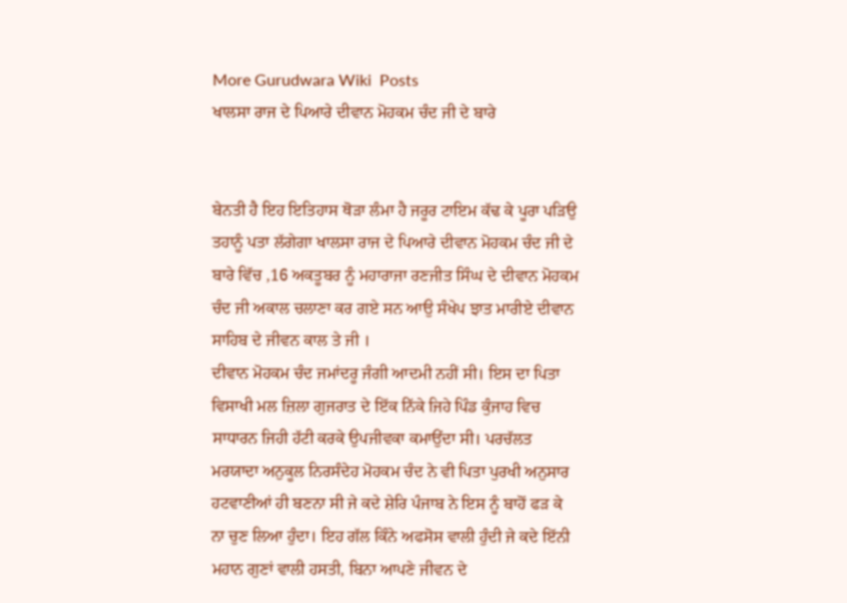More Gurudwara Wiki  Posts
ਖਾਲਸਾ ਰਾਜ ਦੇ ਪਿਆਰੇ ਦੀਵਾਨ ਮੋਹਕਮ ਚੰਦ ਜੀ ਦੇ ਬਾਰੇ


ਬੇਨਤੀ ਹੈ ਇਹ ਇਤਿਹਾਸ ਥੋੜਾ ਲੰਮਾ ਹੈ ਜਰੂਰ ਟਾਇਮ ਕੱਢ ਕੇ ਪੂਰਾ ਪੜਿਉ ਤਹਾਨੂੰ ਪਤਾ ਲੱਗੇਗਾ ਖਾਲਸਾ ਰਾਜ ਦੇ ਪਿਆਰੇ ਦੀਵਾਨ ਮੋਹਕਮ ਚੰਦ ਜੀ ਦੇ ਬਾਰੇ ਵਿੱਚ ,16 ਅਕਤੂਬਰ ਨੂੰ ਮਹਾਰਾਜਾ ਰਣਜੀਤ ਸਿੰਘ ਦੇ ਦੀਵਾਨ ਮੋਹਕਮ ਚੰਦ ਜੀ ਅਕਾਲ ਚਲਾਣਾ ਕਰ ਗਏ ਸਨ ਆਉ ਸੰਖੇਪ ਝਾਤ ਮਾਰੀਏ ਦੀਵਾਨ ਸਾਹਿਬ ਦੇ ਜੀਵਨ ਕਾਲ ਤੇ ਜੀ ।
ਦੀਵਾਨ ਮੋਹਕਮ ਚੰਦ ਜਮਾਂਦਰੂ ਜੰਗੀ ਆਦਮੀ ਨਹੀਂ ਸੀ। ਇਸ ਦਾ ਪਿਤਾ ਵਿਸਾਖੀ ਮਲ ਜ਼ਿਲਾ ਗੁਜਰਾਤ ਦੇ ਇੱਕ ਨਿੱਕੇ ਜਿਹੇ ਪਿੰਡ ਕੁੰਜਾਹ ਵਿਚ ਸਾਧਾਰਨ ਜਿਹੀ ਹੱਟੀ ਕਰਕੇ ਉਪਜੀਵਕਾ ਕਮਾਉਂਦਾ ਸੀ। ਪਰਚੱਲਤ ਮਰਯਾਦਾ ਅਨੁਕੂਲ ਨਿਰਸੰਦੇਹ ਮੋਹਕਮ ਚੰਦ ਨੇ ਵੀ ਪਿਤਾ ਪੁਰਖੀ ਅਨੁਸਾਰ ਹਟਵਾਣੀਆਂ ਹੀ ਬਣਨਾ ਸੀ ਜੇ ਕਦੇ ਸ਼ੇਰਿ ਪੰਜਾਬ ਨੇ ਇਸ ਨੂੰ ਬਾਹੋਂ ਫੜ ਕੇ ਨਾ ਚੁਣ ਲਿਆ ਹੁੰਦਾ। ਇਹ ਗੱਲ ਕਿੰਨੇ ਅਫਸੋਸ ਵਾਲੀ ਹੁੰਦੀ ਜੇ ਕਦੇ ਇੱਨੀ ਮਹਾਨ ਗੁਣਾਂ ਵਾਲੀ ਹਸਤੀ, ਬਿਨਾ ਆਪਣੇ ਜੀਵਨ ਦੇ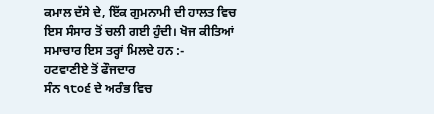ਕਮਾਲ ਦੱਸੇ ਦੇ, ਇੱਕ ਗੁਮਨਾਮੀ ਦੀ ਹਾਲਤ ਵਿਚ ਇਸ ਸੰਸਾਰ ਤੋਂ ਚਲੀ ਗਈ ਹੁੰਦੀ। ਖੋਜ ਕੀਤਿਆਂ ਸਮਾਚਾਰ ਇਸ ਤਰ੍ਹਾਂ ਮਿਲਦੇ ਹਨ :-
ਹਟਵਾਣੀਏ ਤੋਂ ਫੌਜਦਾਰ
ਸੰਨ ੧੮੦੬ ਦੇ ਅਰੰਭ ਵਿਚ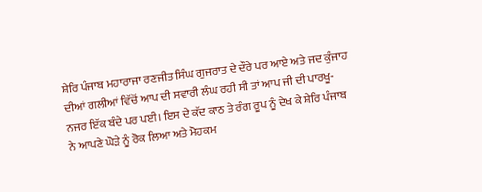ਸ਼ੇਰਿ ਪੰਜਾਬ ਮਹਾਰਾਜਾ ਰਣਜੀਤ ਸਿੰਘ ਗੁਜਰਾਤ ਦੇ ਦੌਰੇ ਪਰ ਆਏ ਅਤੇ ਜਦ ਕੁੰਜਾਹ ਦੀਆਂ ਗਲੀਆਂ ਵਿੱਚੋਂ ਆਪ ਦੀ ਸਵਾਰੀ ਲੰਘ ਰਹੀ ਸੀ ਤਾਂ ਆਪ ਜੀ ਦੀ ਪਾਰਖੂ-ਨਜਰ ਇੱਕ ਬੰਦੇ ਪਰ ਪਈ। ਇਸ ਦੇ ਕੱਦ ਕਾਠ ਤੇ ਰੰਗ ਰੂਪ ਨੂੰ ਦੇਖ ਕੇ ਸ਼ੇਰਿ ਪੰਜਾਬ ਨੇ ਆਪਣੇ ਘੋੜੇ ਨੂੰ ਰੋਕ ਲਿਆ ਅਤੇ ਮੋਹਕਮ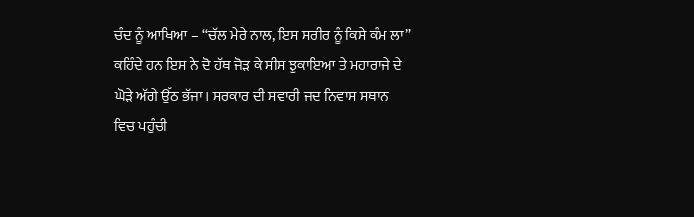ਚੰਦ ਨੂੰ ਆਖਿਆ – “ਚੱਲ ਮੇਰੇ ਨਾਲ, ਇਸ ਸਰੀਰ ਨੂੰ ਕਿਸੇ ਕੰਮ ਲਾ” ਕਹਿੰਦੇ ਹਨ ਇਸ ਨੇ ਦੋ ਹੱਥ ਜੋੜ ਕੇ ਸੀਸ ਝੁਕਾਇਆ ਤੇ ਮਹਾਰਾਜੇ ਦੇ ਘੋੜੇ ਅੱਗੇ ਉੱਠ ਭੱਜਾ। ਸਰਕਾਰ ਦੀ ਸਵਾਰੀ ਜਦ ਨਿਵਾਸ ਸਥਾਨ ਵਿਚ ਪਹੁੰਚੀ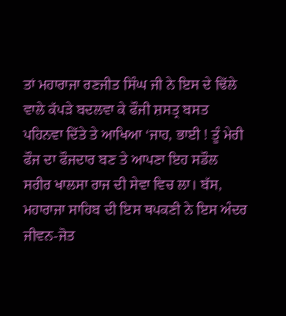ਤਾਂ ਮਹਾਰਾਜਾ ਰਣਜੀਤ ਸਿੰਘ ਜੀ ਨੇ ਇਸ ਦੇ ਢਿੱਲੇ ਵਾਲੇ ਕੱਪੜੇ ਬਦਲਵਾ ਕੇ ਫੌਜੀ ਸ਼ਸਤ੍ਰ ਬਸਤ ਪਹਿਨਵਾ ਦਿੱਤੇ ਤੇ ਆਖਿਆ ‘ਜਾਹ, ਭਾਈ ! ਤੂੰ ਮੇਰੀ ਫੌਜ ਦਾ ਫੌਜਦਾਰ ਬਣ ਤੇ ਆਪਣਾ ਇਹ ਸਡੌਲ ਸਰੀਰ ਖਾਲਸਾ ਰਾਜ ਦੀ ਸੇਵਾ ਵਿਚ ਲਾ। ਬੱਸ, ਮਹਾਰਾਜਾ ਸਾਹਿਬ ਦੀ ਇਸ ਥਪਕਣੀ ਨੇ ਇਸ ਅੰਦਰ ਜੀਵਨ-ਜੋਤ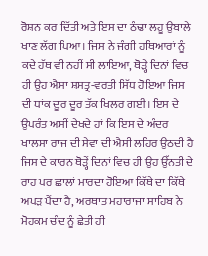ਰੋਸ਼ਨ ਕਰ ਦਿੱਤੀ ਅਤੇ ਇਸ ਦਾ ਠੰਢਾ ਲਹੂ ਉਬਾਲੇ ਖਾਣ ਲੱਗ ਪਿਆ। ਜਿਸ ਨੇ ਜੰਗੀ ਹਥਿਆਰਾਂ ਨੂੰ ਕਦੇ ਹੱਥ ਵੀ ਨਹੀਂ ਸੀ ਲਾਇਆ, ਥੋੜ੍ਹੇ ਦਿਨਾਂ ਵਿਚ ਹੀ ਉਹ ਐਸਾ ਸ਼ਸਤ੍ਰ-ਵਰਤੀ ਸਿੱਧ ਹੋਇਆ ਜਿਸ ਦੀ ਧਾਂਕ ਦੂਰ ਦੂਰ ਤੱਕ ਖਿਲਰ ਗਈ। ਇਸ ਦੇ ਉਪਰੰਤ ਅਸੀਂ ਦੇਖਦੇ ਹਾਂ ਕਿ ਇਸ ਦੇ ਅੰਦਰ ਖਾਲਸਾ ਰਾਜ ਦੀ ਸੇਵਾ ਦੀ ਐਸੀ ਲਹਿਰ ਉਠਦੀ ਹੈ ਜਿਸ ਦੇ ਕਾਰਨ ਥੋੜ੍ਹੇਂ ਦਿਨਾਂ ਵਿਚ ਹੀ ਉਹ ਉੱਨਤੀ ਦੇ ਰਾਹ ਪਰ ਛਾਲਾਂ ਮਾਰਦਾ ਹੋਇਆ ਕਿੱਥੇ ਦਾ ਕਿੱਥੇ ਅਪੜ ਪੈਂਦਾ ਹੈ, ਅਰਥਾਤ ਮਹਾਰਾਜਾ ਸਾਹਿਬ ਨੇ ਮੋਹਕਮ ਚੰਦ ਨੂੰ ਛੇਤੀ ਹੀ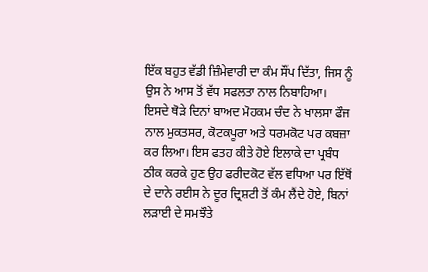ਇੱਕ ਬਹੁਤ ਵੱਡੀ ਜ਼ਿੰਮੇਵਾਰੀ ਦਾ ਕੰਮ ਸੌਂਪ ਦਿੱਤਾ, ਜਿਸ ਨੂੰ ਉਸ ਨੇ ਆਸ ਤੋਂ ਵੱਧ ਸਫਲਤਾ ਨਾਲ ਨਿਬਾਹਿਆ।
ਇਸਦੇ ਥੋੜੇ ਦਿਨਾਂ ਬਾਅਦ ਮੋਹਕਮ ਚੰਦ ਨੇ ਖਾਲਸਾ ਫੌਜ ਨਾਲ ਮੁਕਤਸਰ, ਕੋਟਕਪੂਰਾ ਅਤੇ ਧਰਮਕੋਟ ਪਰ ਕਬਜ਼ਾ ਕਰ ਲਿਆ। ਇਸ ਫਤਹ ਕੀਤੇ ਹੋਏ ਇਲਾਕੇ ਦਾ ਪ੍ਰਬੰਧ ਠੀਕ ਕਰਕੇ ਹੁਣ ਉਹ ਫਰੀਦਕੋਟ ਵੱਲ ਵਧਿਆ ਪਰ ਇੱਥੋਂ ਦੇ ਦਾਨੇ ਰਈਸ ਨੇ ਦੂਰ ਦ੍ਰਿਸ਼ਟੀ ਤੋਂ ਕੰਮ ਲੈਂਦੇ ਹੋਏ, ਬਿਨਾਂ ਲੜਾਈ ਦੇ ਸਮਝੌਤੇ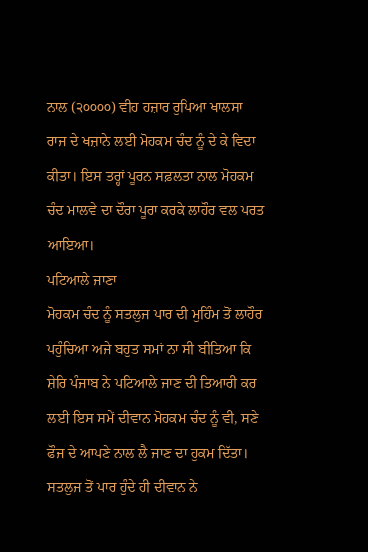ਨਾਲ (੨੦੦੦੦) ਵੀਹ ਹਜ਼ਾਰ ਰੁਪਿਆ ਖਾਲਸਾ ਰਾਜ ਦੇ ਖਜ਼ਾਨੇ ਲਈ ਮੋਹਕਮ ਚੰਦ ਨੂੰ ਦੇ ਕੇ ਵਿਦਾ ਕੀਤਾ। ਇਸ ਤਰ੍ਹਾਂ ਪੂਰਨ ਸਫ਼ਲਤਾ ਨਾਲ ਮੋਹਕਮ ਚੰਦ ਮਾਲਵੇ ਦਾ ਦੌਰਾ ਪੂਰਾ ਕਰਕੇ ਲਾਹੌਰ ਵਲ ਪਰਤ ਆਇਆ।
ਪਟਿਆਲੇ ਜਾਣਾ
ਮੋਹਕਮ ਚੰਦ ਨੂੰ ਸਤਲੁਜ ਪਾਰ ਦੀ ਮੁਹਿੰਮ ਤੋਂ ਲਾਹੌਰ ਪਹੁੰਚਿਆ ਅਜੇ ਬਹੁਤ ਸਮਾਂ ਨਾ ਸੀ ਬੀਤਿਆ ਕਿ ਸ਼ੇਰਿ ਪੰਜਾਬ ਨੇ ਪਟਿਆਲੇ ਜਾਣ ਦੀ ਤਿਆਰੀ ਕਰ ਲਈ ਇਸ ਸਮੇਂ ਦੀਵਾਨ ਮੋਹਕਮ ਚੰਦ ਨੂੰ ਵੀ, ਸਣੇ ਫੌਜ ਦੇ ਆਪਣੇ ਨਾਲ ਲੈ ਜਾਣ ਦਾ ਹੁਕਮ ਦਿੱਤਾ।
ਸਤਲੁਜ ਤੋਂ ਪਾਰ ਹੁੰਦੇ ਹੀ ਦੀਵਾਨ ਨੇ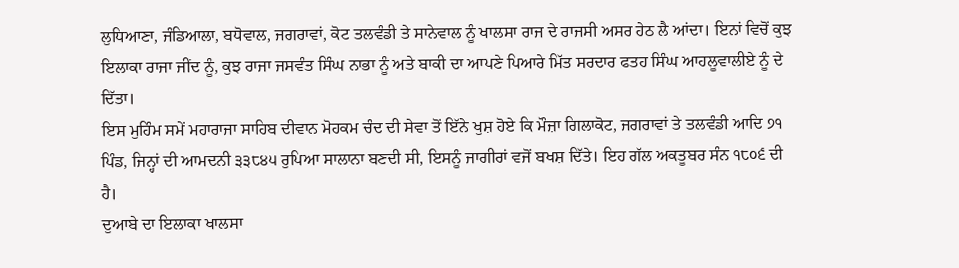ਲੁਧਿਆਣਾ, ਜੰਡਿਆਲਾ, ਬਧੋਵਾਲ, ਜਗਰਾਵਾਂ, ਕੋਟ ਤਲਵੰਡੀ ਤੇ ਸਾਨੇਵਾਲ ਨੂੰ ਖਾਲਸਾ ਰਾਜ ਦੇ ਰਾਜਸੀ ਅਸਰ ਹੇਠ ਲੈ ਆਂਦਾ। ਇਨਾਂ ਵਿਚੋਂ ਕੁਝ ਇਲਾਕਾ ਰਾਜਾ ਜੀਂਦ ਨੂੰ, ਕੁਝ ਰਾਜਾ ਜਸਵੰਤ ਸਿੰਘ ਨਾਭਾ ਨੂੰ ਅਤੇ ਬਾਕੀ ਦਾ ਆਪਣੇ ਪਿਆਰੇ ਮਿੱਤ ਸਰਦਾਰ ਫਤਹ ਸਿੰਘ ਆਹਲੂਵਾਲੀਏ ਨੂੰ ਦੇ ਦਿੱਤਾ।
ਇਸ ਮੁਹਿੰਮ ਸਮੇਂ ਮਹਾਰਾਜਾ ਸਾਹਿਬ ਦੀਵਾਨ ਮੋਹਕਮ ਚੰਦ ਦੀ ਸੇਵਾ ਤੋਂ ਇੱਨੇ ਖੁਸ਼ ਹੋਏ ਕਿ ਮੌਜ਼ਾ ਗਿਲਾਕੋਟ, ਜਗਰਾਵਾਂ ਤੇ ਤਲਵੰਡੀ ਆਦਿ ੭੧ ਪਿੰਡ, ਜਿਨ੍ਹਾਂ ਦੀ ਆਮਦਨੀ ੩੩੮੪੫ ਰੁਪਿਆ ਸਾਲਾਨਾ ਬਣਦੀ ਸੀ, ਇਸਨੂੰ ਜਾਗੀਰਾਂ ਵਜੋਂ ਬਖਸ਼ ਦਿੱਤੇ। ਇਹ ਗੱਲ ਅਕਤੂਬਰ ਸੰਨ ੧੮੦੬ ਦੀ ਹੈ।
ਦੁਆਬੇ ਦਾ ਇਲਾਕਾ ਖਾਲਸਾ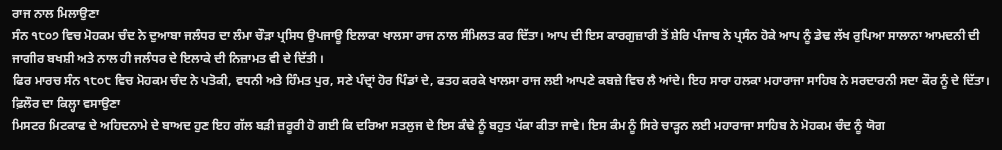ਰਾਜ ਨਾਲ ਮਿਲਾਉਣਾ
ਸੰਨ ੧੮੦੭ ਵਿਚ ਮੋਹਕਮ ਚੰਦ ਨੇ ਦੁਆਬਾ ਜਲੰਧਰ ਦਾ ਲੰਮਾ ਚੌੜਾ ਪ੍ਰਸਿਧ ਉਪਜਾਊ ਇਲਾਕਾ ਖਾਲਸਾ ਰਾਜ ਨਾਲ ਸੰਮਿਲਤ ਕਰ ਦਿੱਤਾ। ਆਪ ਦੀ ਇਸ ਕਾਰਗੁਜ਼ਾਰੀ ਤੋਂ ਸ਼ੇਰਿ ਪੰਜਾਬ ਨੇ ਪ੍ਰਸੰਨ ਹੋਕੇ ਆਪ ਨੂੰ ਡੇਢ ਲੱਖ ਰੁਪਿਆ ਸਾਲਾਨਾ ਆਮਦਨੀ ਦੀ ਜਾਗੀਰ ਬਖਸ਼ੀ ਅਤੇ ਨਾਲ ਹੀ ਜਲੰਧਰ ਦੇ ਇਲਾਕੇ ਦੀ ਨਿਜ਼ਾਮਤ ਵੀ ਦੇ ਦਿੱਤੀ ।
ਫਿਰ ਮਾਰਚ ਸੰਨ ੧੮੦੮ ਵਿਚ ਮੋਹਕਮ ਚੰਦ ਨੇ ਪਤੋਕੀ, ਵਧਨੀ ਅਤੇ ਹਿੰਮਤ ਪੁਰ, ਸਣੇ ਪੰਦ੍ਰਾਂ ਹੋਰ ਪਿੰਡਾਂ ਦੇ, ਫਤਹ ਕਰਕੇ ਖਾਲਸਾ ਰਾਜ ਲਈ ਆਪਣੇ ਕਬਜ਼ੇ ਵਿਚ ਲੈ ਆਂਦੇ। ਇਹ ਸਾਰਾ ਹਲਕਾ ਮਹਾਰਾਜਾ ਸਾਹਿਬ ਨੇ ਸਰਦਾਰਨੀ ਸਦਾ ਕੌਰ ਨੂੰ ਦੇ ਦਿੱਤਾ।
ਫ਼ਿਲੌਰ ਦਾ ਕਿਲ੍ਹਾ ਵਸਾਉਣਾ
ਮਿਸਟਰ ਮਿਟਕਾਫ ਦੇ ਅਹਿਦਨਾਮੇ ਦੇ ਬਾਅਦ ਹੁਣ ਇਹ ਗੱਲ ਬੜੀ ਜ਼ਰੂਰੀ ਹੋ ਗਈ ਕਿ ਦਰਿਆ ਸਤਲੁਜ ਦੇ ਇਸ ਕੰਢੇ ਨੂੰ ਬਹੁਤ ਪੱਕਾ ਕੀਤਾ ਜਾਵੇ। ਇਸ ਕੰਮ ਨੂੰ ਸਿਰੇ ਚਾੜ੍ਹਨ ਲਈ ਮਹਾਰਾਜਾ ਸਾਹਿਬ ਨੇ ਮੋਹਕਮ ਚੰਦ ਨੂੰ ਯੋਗ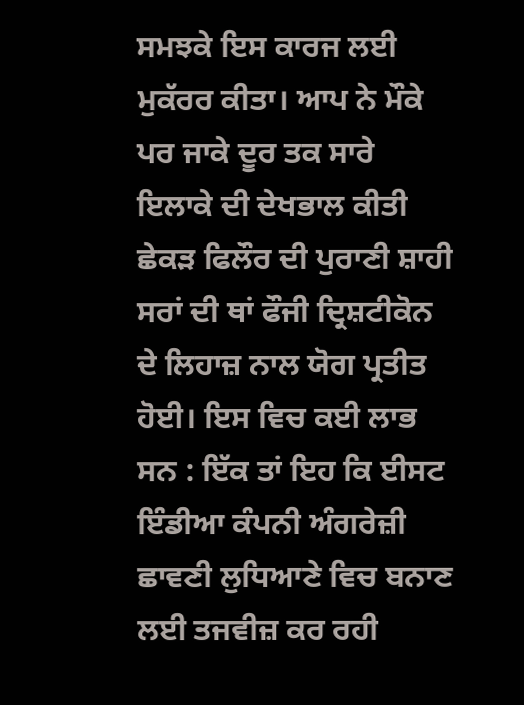ਸਮਝਕੇ ਇਸ ਕਾਰਜ ਲਈ ਮੁਕੱਰਰ ਕੀਤਾ। ਆਪ ਨੇ ਮੌਕੇ ਪਰ ਜਾਕੇ ਦੂਰ ਤਕ ਸਾਰੇ ਇਲਾਕੇ ਦੀ ਦੇਖਭਾਲ ਕੀਤੀ ਛੇਕੜ ਫਿਲੌਰ ਦੀ ਪੁਰਾਣੀ ਸ਼ਾਹੀ ਸਰਾਂ ਦੀ ਥਾਂ ਫੌਜੀ ਦ੍ਰਿਸ਼ਟੀਕੋਨ ਦੇ ਲਿਹਾਜ਼ ਨਾਲ ਯੋਗ ਪ੍ਰਤੀਤ ਹੋਈ। ਇਸ ਵਿਚ ਕਈ ਲਾਭ ਸਨ : ਇੱਕ ਤਾਂ ਇਹ ਕਿ ਈਸਟ ਇੰਡੀਆ ਕੰਪਨੀ ਅੰਗਰੇਜ਼ੀ ਛਾਵਣੀ ਲੁਧਿਆਣੇ ਵਿਚ ਬਨਾਣ ਲਈ ਤਜਵੀਜ਼ ਕਰ ਰਹੀ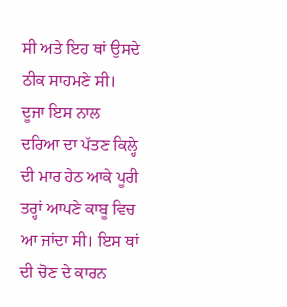ਸੀ ਅਤੇ ਇਹ ਥਾਂ ਉਸਦੇ ਠੀਕ ਸਾਹਮਣੇ ਸੀ। ਦੂਜਾ ਇਸ ਨਾਲ ਦਰਿਆ ਦਾ ਪੱਤਣ ਕਿਲ੍ਹੇ ਦੀ ਮਾਰ ਹੇਠ ਆਕੇ ਪੂਰੀ ਤਰ੍ਹਾਂ ਆਪਣੇ ਕਾਬੂ ਵਿਚ ਆ ਜਾਂਦਾ ਸੀ। ਇਸ ਥਾਂ ਦੀ ਚੋਣ ਦੇ ਕਾਰਨ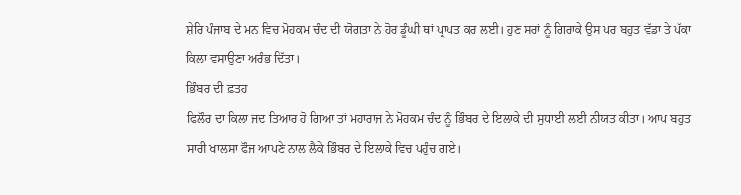ਸ਼ੇਰਿ ਪੰਜਾਬ ਦੇ ਮਨ ਵਿਚ ਮੋਹਕਮ ਚੰਦ ਦੀ ਯੋਗਤਾ ਨੇ ਹੋਰ ਡੂੰਘੀ ਥਾਂ ਪ੍ਰਾਪਤ ਕਰ ਲਈ। ਹੁਣ ਸਰਾਂ ਨੂੰ ਗਿਰਾਕੇ ਉਸ ਪਰ ਬਹੁਤ ਵੱਡਾ ਤੇ ਪੱਕਾ ਕਿਲਾ ਵਸਾਉਣਾ ਅਰੰਭ ਦਿੱਤਾ।
ਭਿੰਬਰ ਦੀ ਫ਼ਤਹ
ਫਿਲੌਰ ਦਾ ਕਿਲਾ ਜਦ ਤਿਆਰ ਹੋ ਗਿਆ ਤਾਂ ਮਹਾਰਾਜ ਨੇ ਮੋਹਕਮ ਚੰਦ ਨੂੰ ਭਿੰਬਰ ਦੇ ਇਲਾਕੇ ਦੀ ਸੁਧਾਈ ਲਈ ਨੀਯਤ ਕੀਤਾ। ਆਪ ਬਹੁਤ ਸਾਰੀ ਖਾਲਸਾ ਫੌਜ ਆਪਣੇ ਨਾਲ ਲੈਕੇ ਭਿੰਬਰ ਦੇ ਇਲਾਕੇ ਵਿਚ ਪਹੁੰਚ ਗਏ।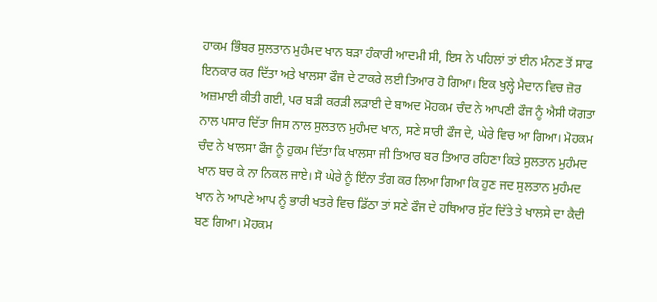ਹਾਕਮ ਭਿੰਬਰ ਸੁਲਤਾਨ ਮੁਹੰਮਦ ਖਾਨ ਬੜਾ ਹੰਕਾਰੀ ਆਦਮੀ ਸੀ, ਇਸ ਨੇ ਪਹਿਲਾਂ ਤਾਂ ਈਨ ਮੰਨਣ ਤੋਂ ਸਾਫ ਇਨਕਾਰ ਕਰ ਦਿੱਤਾ ਅਤੇ ਖਾਲਸਾ ਫੌਜ ਦੇ ਟਾਕਰੇ ਲਈ ਤਿਆਰ ਹੋ ਗਿਆ। ਇਕ ਖੁਲ੍ਹੇ ਮੈਦਾਨ ਵਿਚ ਜ਼ੋਰ ਅਜ਼ਮਾਈ ਕੀਤੀ ਗਈ, ਪਰ ਬੜੀ ਕਰੜੀ ਲੜਾਈ ਦੇ ਬਾਅਦ ਮੋਹਕਮ ਚੰਦ ਨੇ ਆਪਣੀ ਫੌਜ ਨੂੰ ਐਸੀ ਯੋਗਤਾ ਨਾਲ ਪਸਾਰ ਦਿੱਤਾ ਜਿਸ ਨਾਲ ਸੁਲਤਾਨ ਮੁਹੰਮਦ ਖਾਨ, ਸਣੇ ਸਾਰੀ ਫੌਜ ਦੇ, ਘੇਰੇ ਵਿਚ ਆ ਗਿਆ। ਮੋਹਕਮ ਚੰਦ ਨੇ ਖਾਲਸਾ ਫੌਜ ਨੂੰ ਹੁਕਮ ਦਿੱਤਾ ਕਿ ਖਾਲਸਾ ਜੀ ਤਿਆਰ ਬਰ ਤਿਆਰ ਰਹਿਣਾ ਕਿਤੇ ਸੁਲਤਾਨ ਮੁਹੰਮਦ ਖਾਨ ਬਚ ਕੇ ਨਾ ਨਿਕਲ ਜਾਏ। ਸੋ ਘੇਰੇ ਨੂੰ ਇੰਨਾ ਤੰਗ ਕਰ ਲਿਆ ਗਿਆ ਕਿ ਹੁਣ ਜਦ ਸੁਲਤਾਨ ਮੁਹੰਮਦ ਖਾਨ ਨੇ ਆਪਣੇ ਆਪ ਨੂੰ ਭਾਰੀ ਖਤਰੇ ਵਿਚ ਡਿੱਠਾ ਤਾਂ ਸਣੇ ਫੌਜ ਦੇ ਹਥਿਆਰ ਸੁੱਟ ਦਿੱਤੇ ਤੇ ਖਾਲਸੇ ਦਾ ਕੈਦੀ ਬਣ ਗਿਆ। ਮੋਹਕਮ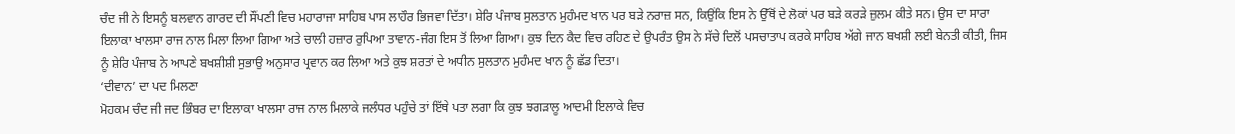ਚੰਦ ਜੀ ਨੇ ਇਸਨੂੰ ਬਲਵਾਨ ਗਾਰਦ ਦੀ ਸੌਂਪਣੀ ਵਿਚ ਮਹਾਰਾਜਾ ਸਾਹਿਬ ਪਾਸ ਲਾਹੌਰ ਭਿਜਵਾ ਦਿੱਤਾ। ਸ਼ੇਰਿ ਪੰਜਾਬ ਸੁਲਤਾਨ ਮੁਹੰਮਦ ਖਾਨ ਪਰ ਬੜੇ ਨਰਾਜ਼ ਸਨ, ਕਿਉਂਕਿ ਇਸ ਨੇ ਉੱਥੋਂ ਦੇ ਲੋਕਾਂ ਪਰ ਬੜੇ ਕਰੜੇ ਜ਼ੁਲਮ ਕੀਤੇ ਸਨ। ਉਸ ਦਾ ਸਾਰਾ ਇਲਾਕਾ ਖਾਲਸਾ ਰਾਜ ਨਾਲ ਮਿਲਾ ਲਿਆ ਗਿਆ ਅਤੇ ਚਾਲੀ ਹਜ਼ਾਰ ਰੁਪਿਆ ਤਾਵਾਨ-ਜੰਗ ਇਸ ਤੋਂ ਲਿਆ ਗਿਆ। ਕੁਝ ਦਿਨ ਕੈਦ ਵਿਚ ਰਹਿਣ ਦੇ ਉਪਰੰਤ ਉਸ ਨੇ ਸੱਚੇ ਦਿਲੋਂ ਪਸਚਾਤਾਪ ਕਰਕੇ ਸਾਹਿਬ ਅੱਗੇ ਜਾਨ ਬਖਸ਼ੀ ਲਈ ਬੇਨਤੀ ਕੀਤੀ, ਜਿਸ ਨੂੰ ਸ਼ੇਰਿ ਪੰਜਾਬ ਨੇ ਆਪਣੇ ਬਖਸ਼ੀਸ਼ੀ ਸੁਭਾਉ ਅਨੁਸਾਰ ਪ੍ਰਵਾਨ ਕਰ ਲਿਆ ਅਤੇ ਕੁਝ ਸ਼ਰਤਾਂ ਦੇ ਅਧੀਨ ਸੁਲਤਾਨ ਮੁਹੰਮਦ ਖਾਨ ਨੂੰ ਛੱਡ ਦਿਤਾ।
‘ਦੀਵਾਨ’ ਦਾ ਪਦ ਮਿਲਣਾ
ਮੋਹਕਮ ਚੰਦ ਜੀ ਜਦ ਭਿੰਬਰ ਦਾ ਇਲਾਕਾ ਖਾਲਸਾ ਰਾਜ ਨਾਲ ਮਿਲਾਕੇ ਜਲੰਧਰ ਪਹੁੰਚੇ ਤਾਂ ਇੱਥੇ ਪਤਾ ਲਗਾ ਕਿ ਕੁਝ ਝਗੜਾਲੂ ਆਦਮੀ ਇਲਾਕੇ ਵਿਚ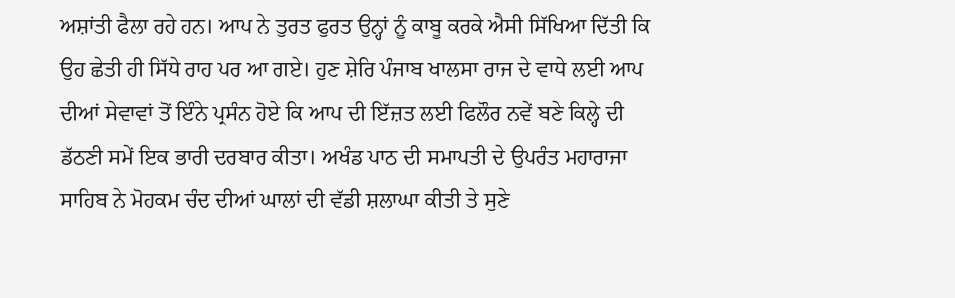ਅਸ਼ਾਂਤੀ ਫੈਲਾ ਰਹੇ ਹਨ। ਆਪ ਨੇ ਤੁਰਤ ਫੁਰਤ ਉਨ੍ਹਾਂ ਨੂੰ ਕਾਬੂ ਕਰਕੇ ਐਸੀ ਸਿੱਖਿਆ ਦਿੱਤੀ ਕਿ ਉਹ ਛੇਤੀ ਹੀ ਸਿੱਧੇ ਰਾਹ ਪਰ ਆ ਗਏ। ਹੁਣ ਸ਼ੇਰਿ ਪੰਜਾਬ ਖਾਲਸਾ ਰਾਜ ਦੇ ਵਾਧੇ ਲਈ ਆਪ ਦੀਆਂ ਸੇਵਾਵਾਂ ਤੋਂ ਇੰਨੇ ਪ੍ਰਸੰਨ ਹੋਏ ਕਿ ਆਪ ਦੀ ਇੱਜ਼ਤ ਲਈ ਫਿਲੌਰ ਨਵੇਂ ਬਣੇ ਕਿਲ੍ਹੇ ਦੀ ਡੱਠਣੀ ਸਮੇਂ ਇਕ ਭਾਰੀ ਦਰਬਾਰ ਕੀਤਾ। ਅਖੰਡ ਪਾਠ ਦੀ ਸਮਾਪਤੀ ਦੇ ਉਪਰੰਤ ਮਹਾਰਾਜਾ ਸਾਹਿਬ ਨੇ ਮੋਹਕਮ ਚੰਦ ਦੀਆਂ ਘਾਲਾਂ ਦੀ ਵੱਡੀ ਸ਼ਲਾਘਾ ਕੀਤੀ ਤੇ ਸੁਣੇ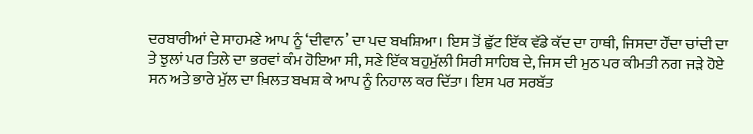ਦਰਬਾਰੀਆਂ ਦੇ ਸਾਹਮਣੇ ਆਪ ਨੂੰ ‘ਦੀਵਾਨ’ ਦਾ ਪਦ ਬਖਸ਼ਿਆ। ਇਸ ਤੋਂ ਛੁੱਟ ਇੱਕ ਵੱਡੇ ਕੱਦ ਦਾ ਹਾਥੀ, ਜਿਸਦਾ ਹੌਂਦਾ ਚਾਂਦੀ ਦਾ ਤੇ ਝੁਲਾਂ ਪਰ ਤਿਲੇ ਦਾ ਭਰਵਾਂ ਕੰਮ ਹੋਇਆ ਸੀ, ਸਣੇ ਇੱਕ ਬਹੁਮੁੱਲੀ ਸਿਰੀ ਸਾਹਿਬ ਦੇ, ਜਿਸ ਦੀ ਮੁਠ ਪਰ ਕੀਮਤੀ ਨਗ ਜੜੇ ਹੋਏ ਸਨ ਅਤੇ ਭਾਰੇ ਮੁੱਲ ਦਾ ਖ਼ਿਲਤ ਬਖਸ਼ ਕੇ ਆਪ ਨੂੰ ਨਿਹਾਲ ਕਰ ਦਿੱਤਾ। ਇਸ ਪਰ ਸਰਬੱਤ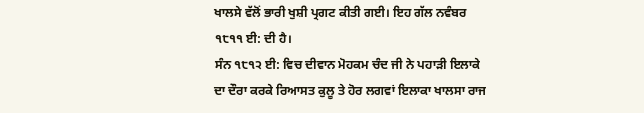ਖਾਲਸੇ ਵੱਲੋਂ ਭਾਰੀ ਖੁਸ਼ੀ ਪ੍ਰਗਟ ਕੀਤੀ ਗਈ। ਇਹ ਗੱਲ ਨਵੰਬਰ ੧੮੧੧ ਈ: ਦੀ ਹੈ।
ਸੰਨ ੧੮੧੨ ਈ: ਵਿਚ ਦੀਵਾਨ ਮੋਹਕਮ ਚੰਦ ਜੀ ਨੇ ਪਹਾੜੀ ਇਲਾਕੇ ਦਾ ਦੌਰਾ ਕਰਕੇ ਰਿਆਸਤ ਕੁਲੂ ਤੇ ਹੋਰ ਲਗਵਾਂ ਇਲਾਕਾ ਖਾਲਸਾ ਰਾਜ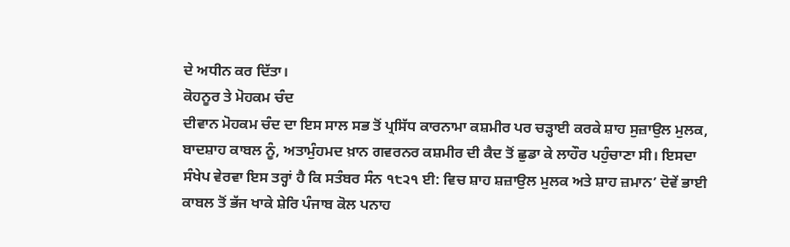ਦੇ ਅਧੀਨ ਕਰ ਦਿੱਤਾ।
ਕੋਹਨੂਰ ਤੇ ਮੋਹਕਮ ਚੰਦ
ਦੀਵਾਨ ਮੋਹਕਮ ਚੰਦ ਦਾ ਇਸ ਸਾਲ ਸਭ ਤੋਂ ਪ੍ਰਸਿੱਧ ਕਾਰਨਾਮਾ ਕਸ਼ਮੀਰ ਪਰ ਚੜ੍ਹਾਈ ਕਰਕੇ ਸ਼ਾਹ ਸੁਜ਼ਾਉਲ ਮੁਲਕ, ਬਾਦਸ਼ਾਹ ਕਾਬਲ ਨੂੰ, ਅਤਾਮੁੰਹਮਦ ਖ਼ਾਨ ਗਵਰਨਰ ਕਸ਼ਮੀਰ ਦੀ ਕੈਦ ਤੋਂ ਛੁਡਾ ਕੇ ਲਾਹੌਰ ਪਹੁੰਚਾਣਾ ਸੀ। ਇਸਦਾ ਸੰਖੇਪ ਵੇਰਵਾ ਇਸ ਤਰ੍ਹਾਂ ਹੈ ਕਿ ਸਤੰਬਰ ਸੰਨ ੧੮੨੧ ਈ: ਵਿਚ ਸ਼ਾਹ ਸ਼ਜ਼ਾਉਲ ਮੁਲਕ ਅਤੇ ਸ਼ਾਹ ਜ਼ਮਾਨ’ ਦੋਵੇਂ ਭਾਈ ਕਾਬਲ ਤੋਂ ਭੱਜ ਖਾਕੇ ਸ਼ੇਰਿ ਪੰਜਾਬ ਕੋਲ ਪਨਾਹ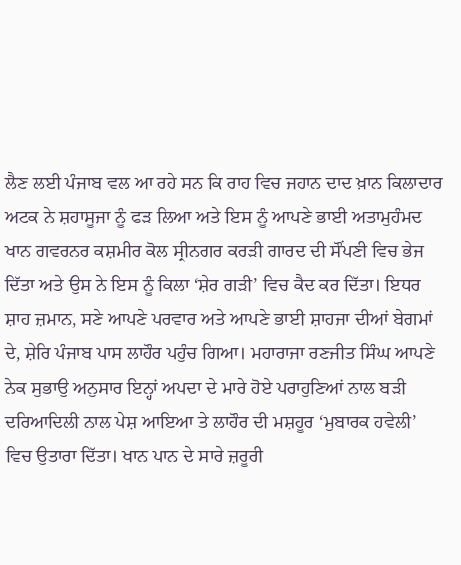ਲੈਣ ਲਈ ਪੰਜਾਬ ਵਲ ਆ ਰਹੇ ਸਨ ਕਿ ਰਾਹ ਵਿਚ ਜਹਾਨ ਦਾਦ ਖ਼ਾਨ ਕਿਲਾਦਾਰ ਅਟਕ ਨੇ ਸ਼ਹਾਸੂਜਾ ਨੂੰ ਫੜ ਲਿਆ ਅਤੇ ਇਸ ਨੂੰ ਆਪਣੇ ਭਾਈ ਅਤਾਮੁਹੰਮਦ ਖਾਨ ਗਵਰਨਰ ਕਸ਼ਮੀਰ ਕੋਲ ਸ੍ਰੀਨਗਰ ਕਰੜੀ ਗਾਰਦ ਦੀ ਸੌਂਪਣੀ ਵਿਚ ਭੇਜ ਦਿੱਤਾ ਅਤੇ ਉਸ ਨੇ ਇਸ ਨੂੰ ਕਿਲਾ ‘ਸ਼ੇਰ ਗੜੀ’ ਵਿਚ ਕੈਦ ਕਰ ਦਿੱਤਾ। ਇਧਰ ਸ਼ਾਹ ਜ਼ਮਾਨ, ਸਣੇ ਆਪਣੇ ਪਰਵਾਰ ਅਤੇ ਆਪਣੇ ਭਾਈ ਸ਼ਾਹਜਾ ਦੀਆਂ ਬੇਗਮਾਂ ਦੇ, ਸ਼ੇਰਿ ਪੰਜਾਬ ਪਾਸ ਲਾਹੌਰ ਪਹੁੰਚ ਗਿਆ। ਮਹਾਰਾਜਾ ਰਣਜੀਤ ਸਿੰਘ ਆਪਣੇ ਨੇਕ ਸੁਭਾਉ ਅਨੁਸਾਰ ਇਨ੍ਹਾਂ ਅਪਦਾ ਦੇ ਮਾਰੇ ਹੋਏ ਪਰਾਹੁਣਿਆਂ ਨਾਲ ਬੜੀ ਦਰਿਆਦਿਲੀ ਨਾਲ ਪੇਸ਼ ਆਇਆ ਤੇ ਲਾਹੌਰ ਦੀ ਮਸ਼ਹੂਰ ‘ਮੁਬਾਰਕ ਹਵੇਲੀ’ ਵਿਚ ਉਤਾਰਾ ਦਿੱਤਾ। ਖਾਨ ਪਾਨ ਦੇ ਸਾਰੇ ਜ਼ਰੂਰੀ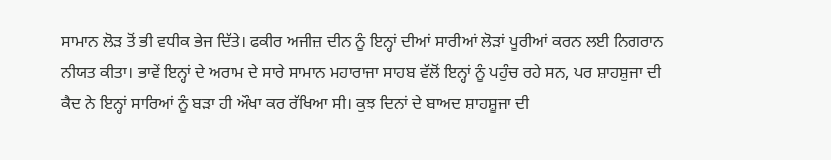ਸਾਮਾਨ ਲੋੜ ਤੋਂ ਭੀ ਵਧੀਕ ਭੇਜ ਦਿੱਤੇ। ਫਕੀਰ ਅਜੀਜ਼ ਦੀਨ ਨੂੰ ਇਨ੍ਹਾਂ ਦੀਆਂ ਸਾਰੀਆਂ ਲੋੜਾਂ ਪੂਰੀਆਂ ਕਰਨ ਲਈ ਨਿਗਰਾਨ ਨੀਯਤ ਕੀਤਾ। ਭਾਵੇਂ ਇਨ੍ਹਾਂ ਦੇ ਅਰਾਮ ਦੇ ਸਾਰੇ ਸਾਮਾਨ ਮਹਾਰਾਜਾ ਸਾਹਬ ਵੱਲੋਂ ਇਨ੍ਹਾਂ ਨੂੰ ਪਹੁੰਚ ਰਹੇ ਸਨ, ਪਰ ਸ਼ਾਹਸ਼ੁਜਾ ਦੀ ਕੈਦ ਨੇ ਇਨ੍ਹਾਂ ਸਾਰਿਆਂ ਨੂੰ ਬੜਾ ਹੀ ਔਖਾ ਕਰ ਰੱਖਿਆ ਸੀ। ਕੁਝ ਦਿਨਾਂ ਦੇ ਬਾਅਦ ਸ਼ਾਹਸ਼ੂਜਾ ਦੀ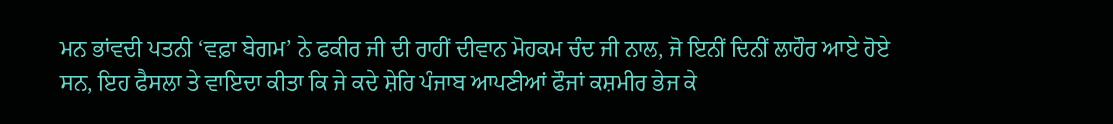ਮਨ ਭਾਂਵਦੀ ਪਤਨੀ ‘ਵਫ਼ਾ ਬੇਗਮ’ ਨੇ ਫਕੀਰ ਜੀ ਦੀ ਰਾਹੀਂ ਦੀਵਾਨ ਮੋਹਕਮ ਚੰਦ ਜੀ ਨਾਲ, ਜੋ ਇਨੀਂ ਦਿਨੀਂ ਲਾਹੌਰ ਆਏ ਹੋਏ ਸਨ, ਇਹ ਫੈਸਲਾ ਤੇ ਵਾਇਦਾ ਕੀਤਾ ਕਿ ਜੇ ਕਦੇ ਸ਼ੇਰਿ ਪੰਜਾਬ ਆਪਣੀਆਂ ਫੌਜਾਂ ਕਸ਼ਮੀਰ ਭੇਜ ਕੇ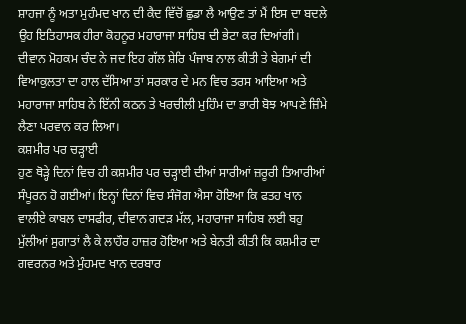ਸ਼ਾਹਜਾ ਨੂੰ ਅਤਾ ਮੁਹੰਮਦ ਖਾਨ ਦੀ ਕੈਦ ਵਿੱਚੋਂ ਛੁਡਾ ਲੈ ਆਉਣ ਤਾਂ ਮੈਂ ਇਸ ਦਾ ਬਦਲੇ ਉਹ ਇਤਿਹਾਸਕ ਹੀਰਾ ਕੋਹਨੂਰ ਮਹਾਰਾਜਾ ਸਾਹਿਬ ਦੀ ਭੇਟਾ ਕਰ ਦਿਆਂਗੀ।
ਦੀਵਾਨ ਮੋਹਕਮ ਚੰਦ ਨੇ ਜਦ ਇਹ ਗੱਲ ਸ਼ੇਰਿ ਪੰਜਾਬ ਨਾਲ ਕੀਤੀ ਤੇ ਬੇਗਮਾਂ ਦੀ ਵਿਆਕੁਲਤਾ ਦਾ ਹਾਲ ਦੱਸਿਆ ਤਾਂ ਸਰਕਾਰ ਦੇ ਮਨ ਵਿਚ ਤਰਸ ਆਇਆ ਅਤੇ ਮਹਾਰਾਜਾ ਸਾਹਿਬ ਨੇ ਇੱਨੀ ਕਠਨ ਤੇ ਖਰਚੀਲੀ ਮੁਹਿੰਮ ਦਾ ਭਾਰੀ ਬੋਝ ਆਪਣੇ ਜ਼ਿੰਮੇ ਲੈਣਾ ਪਰਵਾਨ ਕਰ ਲਿਆ।
ਕਸ਼ਮੀਰ ਪਰ ਚੜ੍ਹਾਈ
ਹੁਣ ਥੋੜ੍ਹੇ ਦਿਨਾਂ ਵਿਚ ਹੀ ਕਸ਼ਮੀਰ ਪਰ ਚੜ੍ਹਾਈ ਦੀਆਂ ਸਾਰੀਆਂ ਜ਼ਰੂਰੀ ਤਿਆਰੀਆਂ ਸੰਪੂਰਨ ਹੋ ਗਈਆਂ। ਇਨ੍ਹਾਂ ਦਿਨਾਂ ਵਿਚ ਸੰਜੋਗ ਐਸਾ ਹੋਇਆ ਕਿ ਫਤਹ ਖਾਨ ਵਾਲੀਏ ਕਾਬਲ ਦਾਸਫੀਰ, ਦੀਵਾਨ ਗਦੜ ਮੱਲ, ਮਹਾਰਾਜਾ ਸਾਹਿਬ ਲਈ ਬਹੁ ਮੁੱਲੀਆਂ ਸੁਗਾਤਾਂ ਲੈ ਕੇ ਲਾਹੌਰ ਹਾਜ਼ਰ ਹੋਇਆ ਅਤੇ ਬੇਨਤੀ ਕੀਤੀ ਕਿ ਕਸ਼ਮੀਰ ਦਾ ਗਵਰਨਰ ਅਤੇ ਮੁੰਹਮਦ ਖਾਨ ਦਰਬਾਰ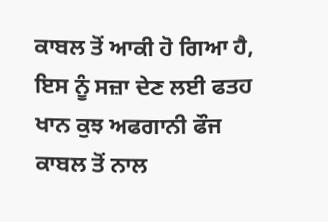ਕਾਬਲ ਤੋਂ ਆਕੀ ਹੋ ਗਿਆ ਹੈ, ਇਸ ਨੂੰ ਸਜ਼ਾ ਦੇਣ ਲਈ ਫਤਹ ਖਾਨ ਕੁਝ ਅਫਗਾਨੀ ਫੌਜ ਕਾਬਲ ਤੋਂ ਨਾਲ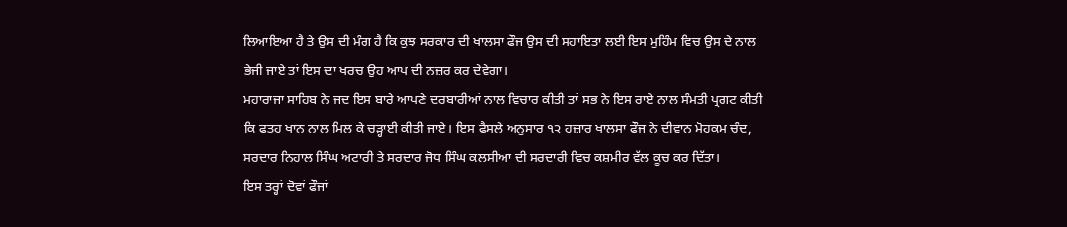ਲਿਆਇਆ ਹੈ ਤੇ ਉਸ ਦੀ ਮੰਗ ਹੈ ਕਿ ਕੁਝ ਸਰਕਾਰ ਦੀ ਖਾਲਸਾ ਫੌਜ ਉਸ ਦੀ ਸਹਾਇਤਾ ਲਈ ਇਸ ਮੁਹਿੰਮ ਵਿਚ ਉਸ ਦੇ ਨਾਲ ਭੇਜੀ ਜਾਏ ਤਾਂ ਇਸ ਦਾ ਖਰਚ ਉਹ ਆਪ ਦੀ ਨਜ਼ਰ ਕਰ ਦੇਵੇਗਾ।
ਮਹਾਰਾਜਾ ਸਾਹਿਬ ਨੇ ਜਦ ਇਸ ਬਾਰੇ ਆਪਣੇ ਦਰਬਾਰੀਆਂ ਨਾਲ ਵਿਚਾਰ ਕੀਤੀ ਤਾਂ ਸਭ ਨੇ ਇਸ ਰਾਏ ਨਾਲ ਸੰਮਤੀ ਪ੍ਰਗਟ ਕੀਤੀ ਕਿ ਫਤਹ ਖਾਨ ਨਾਲ ਮਿਲ ਕੇ ਚੜ੍ਹਾਈ ਕੀਤੀ ਜਾਏ। ਇਸ ਫੈਸਲੇ ਅਨੁਸਾਰ ੧੨ ਹਜ਼ਾਰ ਖਾਲਸਾ ਫੌਜ ਨੇ ਦੀਵਾਨ ਮੋਹਕਮ ਚੰਦ, ਸਰਦਾਰ ਨਿਹਾਲ ਸਿੰਘ ਅਟਾਰੀ ਤੇ ਸਰਦਾਰ ਜੋਧ ਸਿੰਘ ਕਲਸੀਆ ਦੀ ਸਰਦਾਰੀ ਵਿਚ ਕਸ਼ਮੀਰ ਵੱਲ ਕੂਚ ਕਰ ਦਿੱਤਾ।
ਇਸ ਤਰ੍ਹਾਂ ਦੋਵਾਂ ਫੌਜਾਂ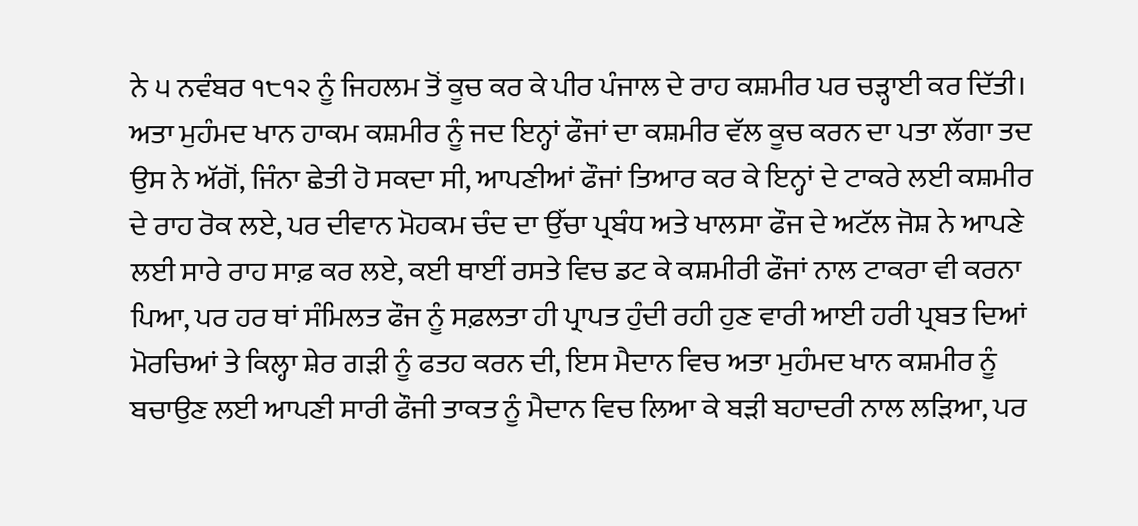ਨੇ ੫ ਨਵੰਬਰ ੧੮੧੨ ਨੂੰ ਜਿਹਲਮ ਤੋਂ ਕੂਚ ਕਰ ਕੇ ਪੀਰ ਪੰਜਾਲ ਦੇ ਰਾਹ ਕਸ਼ਮੀਰ ਪਰ ਚੜ੍ਹਾਈ ਕਰ ਦਿੱਤੀ। ਅਤਾ ਮੁਹੰਮਦ ਖਾਨ ਹਾਕਮ ਕਸ਼ਮੀਰ ਨੂੰ ਜਦ ਇਨ੍ਹਾਂ ਫੌਜਾਂ ਦਾ ਕਸ਼ਮੀਰ ਵੱਲ ਕੂਚ ਕਰਨ ਦਾ ਪਤਾ ਲੱਗਾ ਤਦ ਉਸ ਨੇ ਅੱਗੋਂ, ਜਿੰਨਾ ਛੇਤੀ ਹੋ ਸਕਦਾ ਸੀ, ਆਪਣੀਆਂ ਫੌਜਾਂ ਤਿਆਰ ਕਰ ਕੇ ਇਨ੍ਹਾਂ ਦੇ ਟਾਕਰੇ ਲਈ ਕਸ਼ਮੀਰ ਦੇ ਰਾਹ ਰੋਕ ਲਏ, ਪਰ ਦੀਵਾਨ ਮੋਹਕਮ ਚੰਦ ਦਾ ਉੱਚਾ ਪ੍ਰਬੰਧ ਅਤੇ ਖਾਲਸਾ ਫੌਜ ਦੇ ਅਟੱਲ ਜੋਸ਼ ਨੇ ਆਪਣੇ ਲਈ ਸਾਰੇ ਰਾਹ ਸਾਫ਼ ਕਰ ਲਏ, ਕਈ ਥਾਈਂ ਰਸਤੇ ਵਿਚ ਡਟ ਕੇ ਕਸ਼ਮੀਰੀ ਫੌਜਾਂ ਨਾਲ ਟਾਕਰਾ ਵੀ ਕਰਨਾ ਪਿਆ, ਪਰ ਹਰ ਥਾਂ ਸੰਮਿਲਤ ਫੌਜ ਨੂੰ ਸਫ਼ਲਤਾ ਹੀ ਪ੍ਰਾਪਤ ਹੁੰਦੀ ਰਹੀ ਹੁਣ ਵਾਰੀ ਆਈ ਹਰੀ ਪ੍ਰਬਤ ਦਿਆਂ ਮੋਰਚਿਆਂ ਤੇ ਕਿਲ੍ਹਾ ਸ਼ੇਰ ਗੜੀ ਨੂੰ ਫਤਹ ਕਰਨ ਦੀ, ਇਸ ਮੈਦਾਨ ਵਿਚ ਅਤਾ ਮੁਹੰਮਦ ਖਾਨ ਕਸ਼ਮੀਰ ਨੂੰ ਬਚਾਉਣ ਲਈ ਆਪਣੀ ਸਾਰੀ ਫੌਜੀ ਤਾਕਤ ਨੂੰ ਮੈਦਾਨ ਵਿਚ ਲਿਆ ਕੇ ਬੜੀ ਬਹਾਦਰੀ ਨਾਲ ਲੜਿਆ, ਪਰ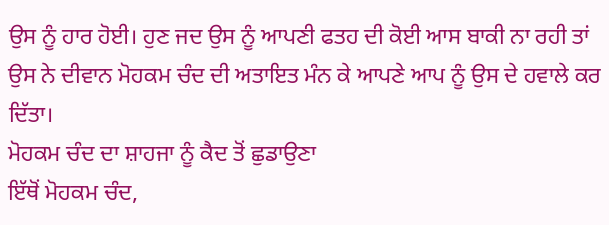ਉਸ ਨੂੰ ਹਾਰ ਹੋਈ। ਹੁਣ ਜਦ ਉਸ ਨੂੰ ਆਪਣੀ ਫਤਹ ਦੀ ਕੋਈ ਆਸ ਬਾਕੀ ਨਾ ਰਹੀ ਤਾਂ ਉਸ ਨੇ ਦੀਵਾਨ ਮੋਹਕਮ ਚੰਦ ਦੀ ਅਤਾਇਤ ਮੰਨ ਕੇ ਆਪਣੇ ਆਪ ਨੂੰ ਉਸ ਦੇ ਹਵਾਲੇ ਕਰ ਦਿੱਤਾ।
ਮੋਹਕਮ ਚੰਦ ਦਾ ਸ਼ਾਹਜਾ ਨੂੰ ਕੈਦ ਤੋਂ ਛੁਡਾਉਣਾ
ਇੱਥੋਂ ਮੋਹਕਮ ਚੰਦ,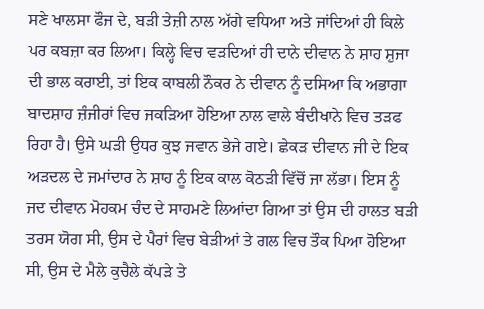ਸਣੇ ਖਾਲਸਾ ਫੌਜ ਦੇ, ਬੜੀ ਤੇਜ਼ੀ ਨਾਲ ਅੱਗੇ ਵਧਿਆ ਅਤੇ ਜਾਂਦਿਆਂ ਹੀ ਕਿਲੇ ਪਰ ਕਬਜ਼ਾ ਕਰ ਲਿਆ। ਕਿਲ੍ਹੇ ਵਿਚ ਵੜਦਿਆਂ ਹੀ ਦਾਨੇ ਦੀਵਾਨ ਨੇ ਸ਼ਾਹ ਸ਼ੁਜਾ ਦੀ ਭਾਲ ਕਰਾਈ, ਤਾਂ ਇਕ ਕਾਬਲੀ ਨੌਕਰ ਨੇ ਦੀਵਾਨ ਨੂੰ ਦਸਿਆ ਕਿ ਅਭਾਗਾ ਬਾਦਸ਼ਾਹ ਜ਼ੰਜੀਰਾਂ ਵਿਚ ਜਕੜਿਆ ਹੋਇਆ ਨਾਲ ਵਾਲੇ ਬੰਦੀਖਾਨੇ ਵਿਚ ਤੜਫ ਰਿਹਾ ਹੈ। ਉਸੇ ਘੜੀ ਉਧਰ ਕੁਝ ਜਵਾਨ ਭੇਜੇ ਗਏ। ਛੇਕੜ ਦੀਵਾਨ ਜੀ ਦੇ ਇਕ ਅੜਦਲ ਦੇ ਜਮਾਂਦਾਰ ਨੇ ਸ਼ਾਹ ਨੂੰ ਇਕ ਕਾਲ ਕੋਠੜੀ ਵਿੱਚੋਂ ਜਾ ਲੱਭਾ। ਇਸ ਨੂੰ ਜਦ ਦੀਵਾਨ ਮੋਹਕਮ ਚੰਦ ਦੇ ਸਾਹਮਣੇ ਲਿਆਂਦਾ ਗਿਆ ਤਾਂ ਉਸ ਦੀ ਹਾਲਤ ਬੜੀ ਤਰਸ ਯੋਗ ਸੀ, ਉਸ ਦੇ ਪੈਰਾਂ ਵਿਚ ਬੇੜੀਆਂ ਤੇ ਗਲ ਵਿਚ ਤੌਕ ਪਿਆ ਹੋਇਆ ਸੀ, ਉਸ ਦੇ ਮੈਲੇ ਕੁਚੈਲੇ ਕੱਪੜੇ ਤੇ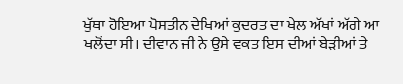ਖੁੱਥਾ ਹੋਇਆ ਪੋਸਤੀਨ ਦੇਖਿਆਂ ਕੁਦਰਤ ਦਾ ਖੇਲ ਅੱਖਾਂ ਅੱਗੇ ਆ ਖਲੋਂਦਾ ਸੀ। ਦੀਵਾਨ ਜੀ ਨੇ ਉਸੇ ਵਕਤ ਇਸ ਦੀਆਂ ਬੇੜੀਆਂ ਤੇ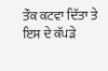ਤੌਕ ਕਟਵਾ ਦਿੱਤਾ ਤੇ ਇਸ ਦੇ ਕੱਪੜੇ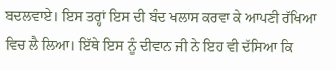ਬਦਲਵਾਏ। ਇਸ ਤਰ੍ਹਾਂ ਇਸ ਦੀ ਬੰਦ ਖਲਾਸ ਕਰਵਾ ਕੇ ਆਪਣੀ ਰੱਖਿਆ ਵਿਚ ਲੈ ਲਿਆ। ਇੱਥੇ ਇਸ ਨੂੰ ਦੀਵਾਨ ਜੀ ਨੇ ਇਹ ਵੀ ਦੱਸਿਆ ਕਿ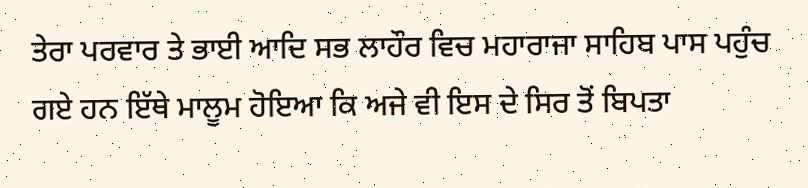ਤੇਰਾ ਪਰਵਾਰ ਤੇ ਭਾਈ ਆਦਿ ਸਭ ਲਾਹੌਰ ਵਿਚ ਮਹਾਰਾਜਾ ਸਾਹਿਬ ਪਾਸ ਪਹੁੰਚ ਗਏ ਹਨ ਇੱਥੇ ਮਾਲੂਮ ਹੋਇਆ ਕਿ ਅਜੇ ਵੀ ਇਸ ਦੇ ਸਿਰ ਤੋਂ ਬਿਪਤਾ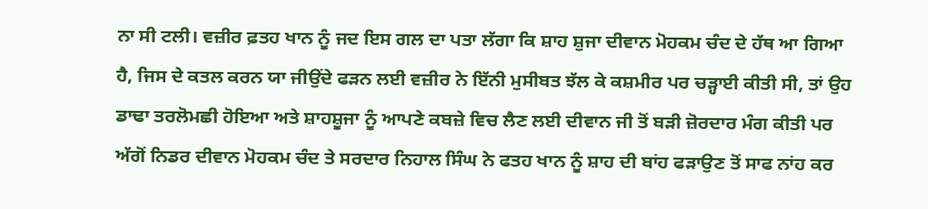ਨਾ ਸੀ ਟਲੀ। ਵਜ਼ੀਰ ਫ਼ਤਹ ਖਾਨ ਨੂੰ ਜਦ ਇਸ ਗਲ ਦਾ ਪਤਾ ਲੱਗਾ ਕਿ ਸ਼ਾਹ ਸ਼ੁਜਾ ਦੀਵਾਨ ਮੋਹਕਮ ਚੰਦ ਦੇ ਹੱਥ ਆ ਗਿਆ ਹੈ, ਜਿਸ ਦੇ ਕਤਲ ਕਰਨ ਯਾ ਜੀਉਂਦੇ ਫੜਨ ਲਈ ਵਜ਼ੀਰ ਨੇ ਇੱਨੀ ਮੁਸੀਬਤ ਝੱਲ ਕੇ ਕਸ਼ਮੀਰ ਪਰ ਚੜ੍ਹਾਈ ਕੀਤੀ ਸੀ, ਤਾਂ ਉਹ ਡਾਢਾ ਤਰਲੋਮਛੀ ਹੋਇਆ ਅਤੇ ਸ਼ਾਹਸ਼ੂਜਾ ਨੂੰ ਆਪਣੇ ਕਬਜ਼ੇ ਵਿਚ ਲੈਣ ਲਈ ਦੀਵਾਨ ਜੀ ਤੋਂ ਬੜੀ ਜ਼ੋਰਦਾਰ ਮੰਗ ਕੀਤੀ ਪਰ ਅੱਗੋਂ ਨਿਡਰ ਦੀਵਾਨ ਮੋਹਕਮ ਚੰਦ ਤੇ ਸਰਦਾਰ ਨਿਹਾਲ ਸਿੰਘ ਨੇ ਫਤਹ ਖਾਨ ਨੂੰ ਸ਼ਾਹ ਦੀ ਬਾਂਹ ਫੜਾਉਣ ਤੋਂ ਸਾਫ ਨਾਂਹ ਕਰ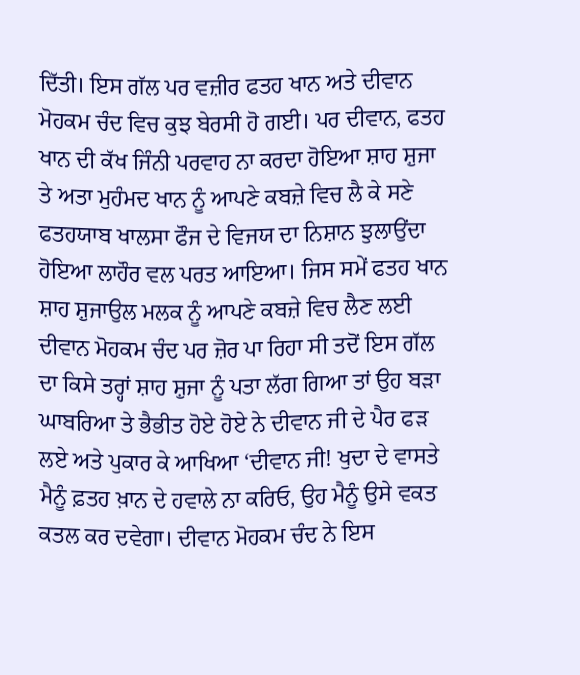ਦਿੱਤੀ। ਇਸ ਗੱਲ ਪਰ ਵਜ਼ੀਰ ਫਤਹ ਖਾਨ ਅਤੇ ਦੀਵਾਨ ਮੋਹਕਮ ਚੰਦ ਵਿਚ ਕੁਝ ਬੇਰਸੀ ਹੋ ਗਈ। ਪਰ ਦੀਵਾਨ, ਫਤਹ ਖਾਨ ਦੀ ਕੱਖ ਜਿੰਨੀ ਪਰਵਾਹ ਨਾ ਕਰਦਾ ਹੋਇਆ ਸ਼ਾਹ ਸ਼ੁਜਾ ਤੇ ਅਤਾ ਮੁਹੰਮਦ ਖਾਨ ਨੂੰ ਆਪਣੇ ਕਬਜ਼ੇ ਵਿਚ ਲੈ ਕੇ ਸਣੇ ਫਤਹਯਾਬ ਖਾਲਸਾ ਫੌਜ ਦੇ ਵਿਜਯ ਦਾ ਨਿਸ਼ਾਨ ਝੁਲਾਉਂਦਾ ਹੋਇਆ ਲਾਹੌਰ ਵਲ ਪਰਤ ਆਇਆ। ਜਿਸ ਸਮੇਂ ਫਤਹ ਖਾਨ ਸ਼ਾਹ ਸ਼ੁਜਾਉਲ ਮਲਕ ਨੂੰ ਆਪਣੇ ਕਬਜ਼ੇ ਵਿਚ ਲੈਣ ਲਈ ਦੀਵਾਨ ਮੋਹਕਮ ਚੰਦ ਪਰ ਜ਼ੋਰ ਪਾ ਰਿਹਾ ਸੀ ਤਦੋਂ ਇਸ ਗੱਲ ਦਾ ਕਿਸੇ ਤਰ੍ਹਾਂ ਸ਼ਾਹ ਸ਼ੁਜਾ ਨੂੰ ਪਤਾ ਲੱਗ ਗਿਆ ਤਾਂ ਉਹ ਬੜਾ ਘਾਬਰਿਆ ਤੇ ਭੈਭੀਤ ਹੋਏ ਹੋਏ ਨੇ ਦੀਵਾਨ ਜੀ ਦੇ ਪੈਰ ਫੜ ਲਏ ਅਤੇ ਪੁਕਾਰ ਕੇ ਆਖਿਆ ‘ਦੀਵਾਨ ਜੀ! ਖੁਦਾ ਦੇ ਵਾਸਤੇ ਮੈਨੂੰ ਫ਼ਤਹ ਖ਼ਾਨ ਦੇ ਹਵਾਲੇ ਨਾ ਕਰਿਓ, ਉਹ ਮੈਨੂੰ ਉਸੇ ਵਕਤ ਕਤਲ ਕਰ ਦਵੇਗਾ। ਦੀਵਾਨ ਮੋਹਕਮ ਚੰਦ ਨੇ ਇਸ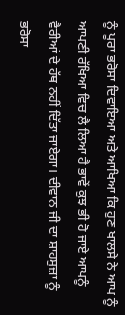ਨੂੰ ਪੂਰਾ ਭਰੋਸਾ ਦਿਵਾਇਆ ਅਤੇ ਆਖਿਆ ਕਿ ਹੁਣ ਖਾਲਸੇ ਨੇ ਆਪ ਨੂੰ ਆਪਣੀ ਰੱਖਿਆ ਵਿਚ ਲੈ ਲਿਆ ਹੈ ਭਾਵੇਂ ਕੁਝ ਭੀ ਹੋ ਜਾਏ ਆਪਨੂੰ ਵੈਰੀਆਂ ਦੇ ਹੱਥ ਨਹੀਂ ਦਿੱਤਾ ਜਾਏਗਾ। ਦੀਵਾਨ ਜੀ ਦਾ ਸ਼ਾਹਸੁਜ਼ਾ ਨੂੰ ਭਰੋਸਾ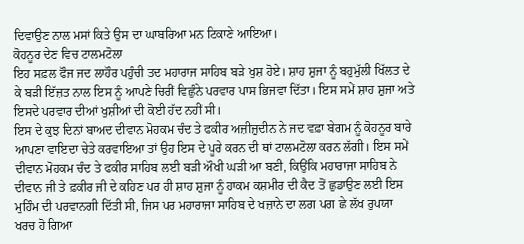ਦਿਵਾਉਣ ਨਾਲ ਮਸਾਂ ਕਿਤੇ ਉਸ ਦਾ ਘਾਬਰਿਆ ਮਨ ਟਿਕਾਣੇ ਆਇਆ।
ਕੋਹਨੂਰ ਦੇਣ ਵਿਚ ਟਾਲਮਟੋਲਾ
ਇਹ ਸਫ਼ਲ ਫੌਜ ਜਦ ਲਾਹੌਰ ਪਹੁੰਚੀ ਤਦ ਮਹਾਰਾਜ ਸਾਹਿਬ ਬੜੇ ਖੁਸ਼ ਹੋਏ। ਸ਼ਾਹ ਸ਼ੁਜਾ ਨੂੰ ਬਹੁਮੁੱਲੀ ਖਿੱਲਤ ਦੇ ਕੇ ਬੜੀ ਇੱਜ਼ਤ ਨਾਲ ਇਸ ਨੂੰ ਆਪਣੇ ਚਿਰੀਂ ਵਿਛੁੰਨੇ ਪਰਵਾਰ ਪਾਸ ਭਿਜਵਾ ਦਿੱਤਾ। ਇਸ ਸਮੇਂ ਸ਼ਾਹ ਸ਼ੁਜਾ ਅਤੇ ਇਸਦੇ ਪਰਵਾਰ ਦੀਆਂ ਖੁਸ਼ੀਆਂ ਦੀ ਕੋਈ ਹੱਦ ਨਹੀਂ ਸੀ।
ਇਸ ਦੇ ਕੁਝ ਦਿਨਾਂ ਬਾਅਦ ਦੀਵਾਨ ਮੋਹਕਮ ਚੰਦ ਤੇ ਫਕੀਰ ਅਜ਼ੀਜ਼ੁਦੀਨ ਨੇ ਜਦ ਵਫ਼ਾ ਬੇਗਮ ਨੂੰ ਕੋਹਨੂਰ ਬਾਰੇ ਆਪਣਾ ਵਾਇਦਾ ਚੇਤੇ ਕਰਵਾਇਆ ਤਾਂ ਉਹ ਇਸ ਦੇ ਪੂਰੇ ਕਰਨ ਦੀ ਥਾਂ ਟਾਲਮਟੋਲਾ ਕਰਨ ਲੱਗੀ। ਇਸ ਸਮੇਂ ਦੀਵਾਨ ਮੋਹਕਮ ਚੰਦ ਤੇ ਫਕੀਰ ਸਾਹਿਬ ਲਈ ਬੜੀ ਔਖੀ ਘੜੀ ਆ ਬਣੀ, ਕਿਉਂਕਿ ਮਹਾਰਾਜਾ ਸਾਹਿਬ ਨੇ ਦੀਵਾਨ ਜੀ ਤੇ ਫ਼ਕੀਰ ਜੀ ਦੇ ਕਹਿਣ ਪਰ ਹੀ ਸ਼ਾਹ ਸ਼ੁਜਾ ਨੂੰ ਹਾਕਮ ਕਸ਼ਮੀਰ ਦੀ ਕੈਦ ਤੋਂ ਛੁਡਾਉਣ ਲਈ ਇਸ ਮੁਹਿੰਮ ਦੀ ਪਰਵਾਨਗੀ ਦਿੱਤੀ ਸੀ, ਜਿਸ ਪਰ ਮਹਾਰਾਜਾ ਸਾਹਿਬ ਦੇ ਖਜ਼ਾਨੇ ਦਾ ਲਗ ਪਗ ਛੇ ਲੱਖ ਰੁਪਯਾ ਖਰਚ ਹੋ ਗਿਆ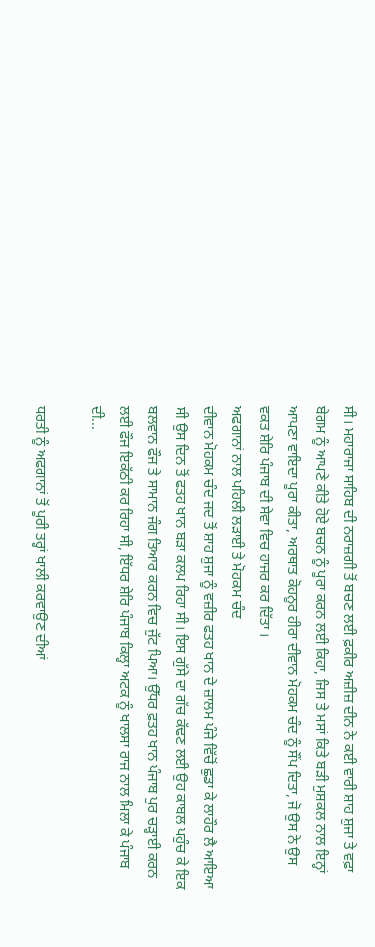ਸੀ। ਮਹਾਰਾਜਾ ਸਾਹਿਬ ਦੀ ਨਰਾਜ਼ਗੀ ਤੋਂ ਬਚਣ ਲਈ ਫ਼ਕੀਰ ਅਜ਼ੀਜ਼ ਦੀਨ ਨੇ ਕਈ ਵਾਰੀ ਸ਼ਾਹ ਸ਼ੁਜਾ ਤੇ ਵਫ਼ਾ ਬੇਗਮ ਨੂੰ ਆਪਣੇ ਕੀਤੇ ਹੋਏ ਬਚਨ ਨੂੰ ਪੂਰਾ ਕਰਨ ਲਈ ਕਿਹਾ, ਜਿਸ ਤੇ ਮਸਾਂ ਕਿਤੇ ਬੜੀ ਮੁਸ਼ਕਲ ਨਾਲ ਇਨ੍ਹਾਂ ਆਪਣਾ ਵਾਇਦਾ ਪੂਰਾ ਕੀਤਾ, ਅਰਥਾਤ ਕੋਹਨੂਰ ਹੀਰਾ ਦੀਵਾਨ ਮੋਹਕਮ ਚੰਦ ਨੂੰ ਸੌਂਪ ਦਿਤਾ, ਜੋ ਉਸ ਨੇ ਉਸ ਵਕਤ ਸ਼ੇਰਿ ਪੰਜਾਬ ਦੀ ਸੇਵਾ ਵਿਚ ਹਾਜਰ ਕਰ ਦਿੱਤਾ ।
ਅਫਗਾਨਾਂ ਨਾਲ ਪਹਿਲੀ ਲੜਾਈ ਤੇ ਮੋਹਕਮ ਚੰਦ
ਦੀਵਾਨ ਮੋਹਕਮ ਚੰਦ ਜਦ ਤੋਂ ਸ਼ਾਹ ਸ਼ੁਜਾ ਨੂੰ ਵਜ਼ੀਰ ਫਤਹ ਖਾਨ ਦੇ ਜ਼ਾਲਮ ਪੰਜੇ ਵਿੱਚੋਂ ਛੁਡਾ ਕੇ ਲਾਹੌਰ ਲੈ ਆਇਆ ਸੀ ਉਸ ਦਿਨ ਤੋਂ ਫਤਹ ਖਾਨ ਬੜਾ ਕਲਪ ਰਿਹਾ ਸੀ। ਇਸ ਗੁੱਸੇ ਦਾ ਗੱਚ ਕੱਢਣ ਲਈ ਉਹ ਕਾਬਲ ਪਹੁੰਚ ਕੇ ਇਕ ਬਲਵਾਨ ਫੌਜ ਤੇ ਸਾਮਾਨ ਜੰਗ ਤਿਆਰ ਕਰਨ ਵਿਚ ਜੁੱਟ ਪਿਆ। ਉੱਧਰ ਫ਼ਤਹ ਖਾਨ ਪੰਜਾਬ ਪੁਰ ਚੜ੍ਹਾਈ ਕਰਨ ਲਈ ਫੌਜ ਇਕੱਠੀ ਕਰ ਰਿਹਾ ਸੀ, ਇੱਧਰ ਸ਼ੇਰਿ ਪੰਜਾਬ ਕਿਲ੍ਹਾ ਅਟਕ ਨੂੰ ਖਾਲਸਾ ਰਾਜ ਨਾਲ ਮਿਲਾ ਕੇ ਪੰਜਾਬ ਦੀ...

ਧਰਤੀ ਨੂੰ ਅਫਗਾਨਾਂ ਤੋਂ ਪੂਰੀ ਤਰ੍ਹਾਂ ਖਾਲੀ ਕਰਵਾਉਣ ਦੀਆਂ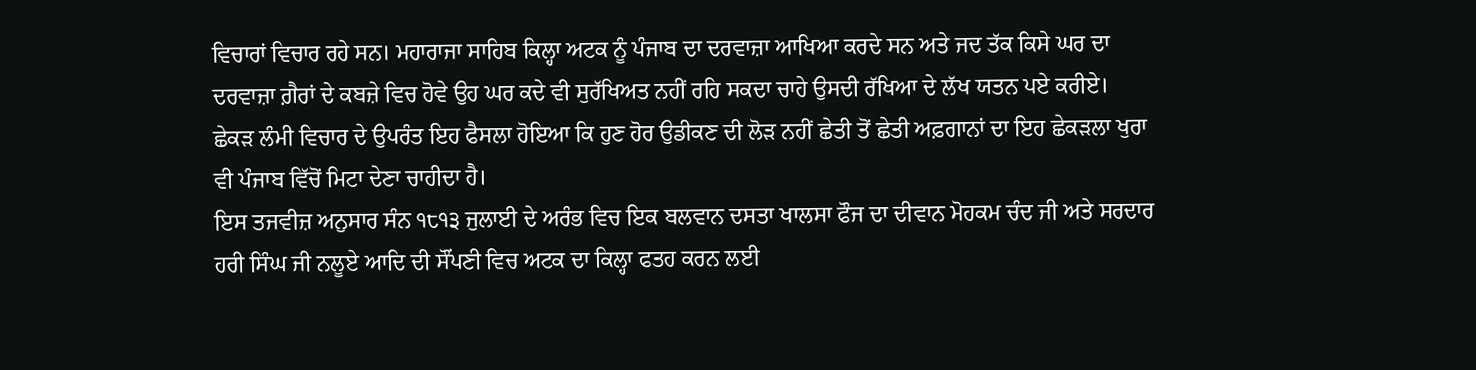ਵਿਚਾਰਾਂ ਵਿਚਾਰ ਰਹੇ ਸਨ। ਮਹਾਰਾਜਾ ਸਾਹਿਬ ਕਿਲ੍ਹਾ ਅਟਕ ਨੂੰ ਪੰਜਾਬ ਦਾ ਦਰਵਾਜ਼ਾ ਆਖਿਆ ਕਰਦੇ ਸਨ ਅਤੇ ਜਦ ਤੱਕ ਕਿਸੇ ਘਰ ਦਾ ਦਰਵਾਜ਼ਾ ਗ਼ੈਰਾਂ ਦੇ ਕਬਜ਼ੇ ਵਿਚ ਹੋਵੇ ਉਹ ਘਰ ਕਦੇ ਵੀ ਸੁਰੱਖਿਅਤ ਨਹੀਂ ਰਹਿ ਸਕਦਾ ਚਾਹੇ ਉਸਦੀ ਰੱਖਿਆ ਦੇ ਲੱਖ ਯਤਨ ਪਏ ਕਰੀਏ। ਛੇਕੜ ਲੰਮੀ ਵਿਚਾਰ ਦੇ ਉਪਰੰਤ ਇਹ ਫੈਸਲਾ ਹੋਇਆ ਕਿ ਹੁਣ ਹੋਰ ਉਡੀਕਣ ਦੀ ਲੋੜ ਨਹੀਂ ਛੇਤੀ ਤੋਂ ਛੇਤੀ ਅਫ਼ਗਾਨਾਂ ਦਾ ਇਹ ਛੇਕੜਲਾ ਖੁਰਾ ਵੀ ਪੰਜਾਬ ਵਿੱਚੋਂ ਮਿਟਾ ਦੇਣਾ ਚਾਹੀਦਾ ਹੈ।
ਇਸ ਤਜਵੀਜ਼ ਅਨੁਸਾਰ ਸੰਨ ੧੮੧੩ ਜੁਲਾਈ ਦੇ ਅਰੰਭ ਵਿਚ ਇਕ ਬਲਵਾਨ ਦਸਤਾ ਖਾਲਸਾ ਫੌਜ ਦਾ ਦੀਵਾਨ ਮੋਹਕਮ ਚੰਦ ਜੀ ਅਤੇ ਸਰਦਾਰ ਹਰੀ ਸਿੰਘ ਜੀ ਨਲੂਏ ਆਦਿ ਦੀ ਸੌਂਪਣੀ ਵਿਚ ਅਟਕ ਦਾ ਕਿਲ੍ਹਾ ਫਤਹ ਕਰਨ ਲਈ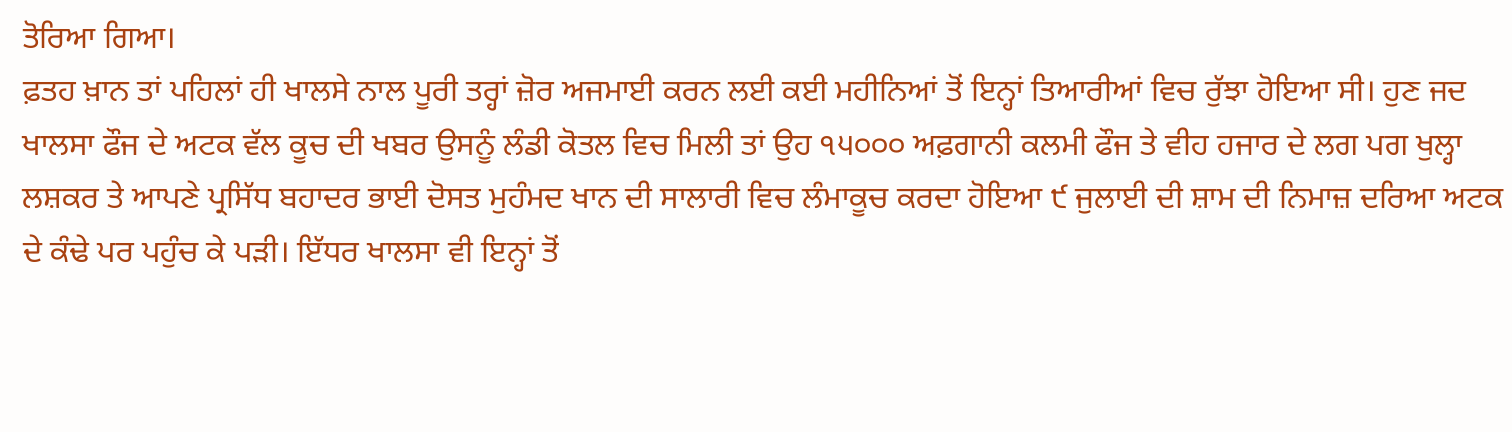ਤੋਰਿਆ ਗਿਆ।
ਫ਼ਤਹ ਖ਼ਾਨ ਤਾਂ ਪਹਿਲਾਂ ਹੀ ਖਾਲਸੇ ਨਾਲ ਪੂਰੀ ਤਰ੍ਹਾਂ ਜ਼ੋਰ ਅਜਮਾਈ ਕਰਨ ਲਈ ਕਈ ਮਹੀਨਿਆਂ ਤੋਂ ਇਨ੍ਹਾਂ ਤਿਆਰੀਆਂ ਵਿਚ ਰੁੱਝਾ ਹੋਇਆ ਸੀ। ਹੁਣ ਜਦ ਖਾਲਸਾ ਫੌਜ ਦੇ ਅਟਕ ਵੱਲ ਕੂਚ ਦੀ ਖਬਰ ਉਸਨੂੰ ਲੰਡੀ ਕੋਤਲ ਵਿਚ ਮਿਲੀ ਤਾਂ ਉਹ ੧੫੦੦੦ ਅਫ਼ਗਾਨੀ ਕਲਮੀ ਫੌਜ ਤੇ ਵੀਹ ਹਜਾਰ ਦੇ ਲਗ ਪਗ ਖੁਲ੍ਹਾ ਲਸ਼ਕਰ ਤੇ ਆਪਣੇ ਪ੍ਰਸਿੱਧ ਬਹਾਦਰ ਭਾਈ ਦੋਸਤ ਮੁਹੰਮਦ ਖਾਨ ਦੀ ਸਾਲਾਰੀ ਵਿਚ ਲੰਮਾਕੂਚ ਕਰਦਾ ਹੋਇਆ ੯ ਜੁਲਾਈ ਦੀ ਸ਼ਾਮ ਦੀ ਨਿਮਾਜ਼ ਦਰਿਆ ਅਟਕ ਦੇ ਕੰਢੇ ਪਰ ਪਹੁੰਚ ਕੇ ਪੜੀ। ਇੱਧਰ ਖਾਲਸਾ ਵੀ ਇਨ੍ਹਾਂ ਤੋਂ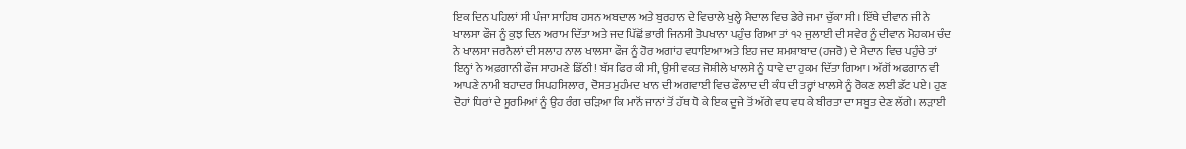ਇਕ ਦਿਨ ਪਹਿਲਾਂ ਸੀ ਪੰਜਾ ਸਾਹਿਬ ਹਸਨ ਅਬਦਾਲ ਅਤੇ ਬੁਰਹਾਨ ਦੇ ਵਿਚਾਲੇ ਖੁਲ੍ਹੇ ਮੈਦਾਲ ਵਿਚ ਡੇਰੇ ਜਮਾ ਚੁੱਕਾ ਸੀ। ਇੱਥੇ ਦੀਵਾਨ ਜੀ ਨੇ ਖਾਲਸਾ ਫੌਜ ਨੂੰ ਕੁਝ ਦਿਨ ਅਰਾਮ ਦਿੱਤਾ ਅਤੇ ਜਦ ਪਿੱਛੋਂ ਭਾਰੀ ਜਿਨਸੀ ਤੋਪਖਾਨਾ ਪਹੁੰਚ ਗਿਆ ਤਾਂ ੧੨ ਜੁਲਾਈ ਦੀ ਸਵੇਰ ਨੂੰ ਦੀਵਾਨ ਮੋਹਕਮ ਚੰਦ ਨੇ ਖਾਲਸਾ ਜਰਨੈਲਾਂ ਦੀ ਸਲਾਹ ਨਾਲ ਖਾਲਸਾ ਫੌਜ ਨੂੰ ਹੋਰ ਅਗਾਂਹ ਵਧਾਇਆ ਅਤੇ ਇਹ ਜਦ ਸ਼ਮਸ਼ਾਬਾਦ (ਹਜਰੋ) ਦੇ ਮੈਦਾਨ ਵਿਚ ਪਹੁੰਚੇ ਤਾਂ ਇਨ੍ਹਾਂ ਨੇ ਅਫ਼ਗਾਨੀ ਫੌਜ ਸਾਹਮਣੇ ਡਿੱਠੀ! ਬੱਸ ਫਿਰ ਕੀ ਸੀ, ਉਸੀ ਵਕਤ ਜੋਸ਼ੀਲੇ ਖਾਲਸੇ ਨੂੰ ਧਾਵੇ ਦਾ ਹੁਕਮ ਦਿੱਤਾ ਗਿਆ। ਅੱਗੋਂ ਅਫਗਾਨ ਵੀ ਆਪਣੇ ਨਾਮੀ ਬਹਾਦਰ ਸਿਪਹਸਿਲਾਰ, ਦੋਸਤ ਮੁਹੰਮਦ ਖਾਨ ਦੀ ਅਗਵਾਈ ਵਿਚ ਫੌਲਾਦ ਦੀ ਕੰਧ ਦੀ ਤਰ੍ਹਾਂ ਖਾਲਸੇ ਨੂੰ ਰੋਕਣ ਲਈ ਡੱਟ ਪਏ। ਹੁਣ ਦੋਹਾਂ ਧਿਰਾਂ ਦੇ ਸੂਰਮਿਆਂ ਨੂੰ ਉਹ ਰੰਗ ਚੜਿਆ ਕਿ ਮਾਨੋਂ ਜਾਨਾਂ ਤੋਂ ਹੱਥ ਧੋ ਕੇ ਇਕ ਦੂਜੇ ਤੋਂ ਅੱਗੇ ਵਧ ਵਧ ਕੇ ਬੀਰਤਾ ਦਾ ਸਬੂਤ ਦੇਣ ਲੱਗੇ। ਲੜਾਈ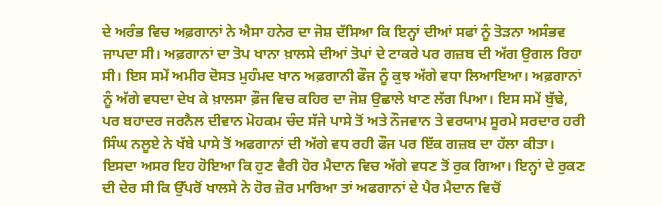ਦੇ ਅਰੰਭ ਵਿਚ ਅਫ਼ਗਾਨਾਂ ਨੇ ਐਸਾ ਹਨੇਰ ਦਾ ਜੋਸ਼ ਦੱਸਿਆ ਕਿ ਇਨ੍ਹਾਂ ਦੀਆਂ ਸਫਾਂ ਨੂੰ ਤੋੜਨਾ ਅਸੰਭਵ ਜਾਪਦਾ ਸੀ। ਅਫ਼ਗਾਨਾਂ ਦਾ ਤੋਪ ਖਾਨਾ ਖ਼ਾਲਸੇ ਦੀਆਂ ਤੋਪਾਂ ਦੇ ਟਾਕਰੇ ਪਰ ਗਜ਼ਬ ਦੀ ਅੱਗ ਉਗਲ ਰਿਹਾ ਸੀ। ਇਸ ਸਮੇਂ ਅਮੀਰ ਦੋਸਤ ਮੁਹੰਮਦ ਖਾਨ ਅਫ਼ਗਾਨੀ ਫੌਜ ਨੂੰ ਕੁਝ ਅੱਗੇ ਵਧਾ ਲਿਆਇਆ। ਅਫ਼ਗਾਨਾਂ ਨੂੰ ਅੱਗੇ ਵਧਦਾ ਦੇਖ ਕੇ ਖ਼ਾਲਸਾ ਫ਼ੌਜ ਵਿਚ ਕਹਿਰ ਦਾ ਜੋਸ਼ ਉਛਾਲੇ ਖਾਣ ਲੱਗ ਪਿਆ। ਇਸ ਸਮੇਂ ਬੁੱਢੇ, ਪਰ ਬਹਾਦਰ ਜਰਨੈਲ ਦੀਵਾਨ ਮੋਹਕਮ ਚੰਦ ਸੱਜੇ ਪਾਸੇ ਤੋਂ ਅਤੇ ਨੌਜਵਾਨ ਤੇ ਵਰਯਾਮ ਸੂਰਮੇ ਸਰਦਾਰ ਹਰੀ ਸਿੰਘ ਨਲੂਏ ਨੇ ਖੱਬੇ ਪਾਸੇ ਤੋਂ ਅਫਗਾਨਾਂ ਦੀ ਅੱਗੇ ਵਧ ਰਹੀ ਫੌਜ ਪਰ ਇੱਕ ਗਜ਼ਬ ਦਾ ਹੱਲਾ ਕੀਤਾ। ਇਸਦਾ ਅਸਰ ਇਹ ਹੋਇਆ ਕਿ ਹੁਣ ਵੈਰੀ ਹੋਰ ਮੈਦਾਨ ਵਿਚ ਅੱਗੇ ਵਧਣ ਤੋਂ ਰੁਕ ਗਿਆ। ਇਨ੍ਹਾਂ ਦੇ ਰੁਕਣ ਦੀ ਦੇਰ ਸੀ ਕਿ ਉੱਪਰੋਂ ਖਾਲਸੇ ਨੇ ਹੋਰ ਜ਼ੋਰ ਮਾਰਿਆ ਤਾਂ ਅਫਗਾਨਾਂ ਦੇ ਪੈਰ ਮੈਦਾਨ ਵਿਚੋਂ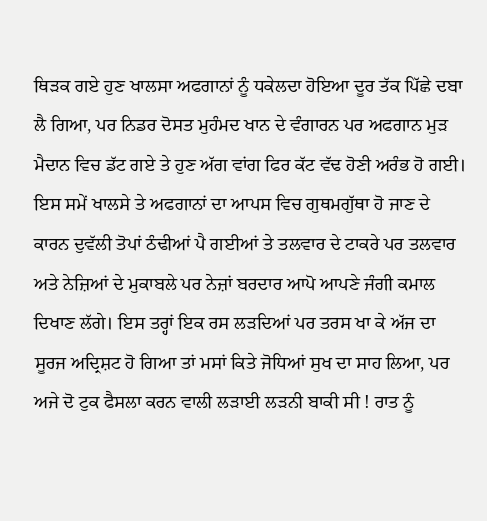ਥਿੜਕ ਗਏ ਹੁਣ ਖਾਲਸਾ ਅਫਗਾਨਾਂ ਨੂੰ ਧਕੇਲਦਾ ਹੋਇਆ ਦੂਰ ਤੱਕ ਪਿੱਛੇ ਦਬਾ ਲੈ ਗਿਆ, ਪਰ ਨਿਡਰ ਦੋਸਤ ਮੁਹੰਮਦ ਖਾਨ ਦੇ ਵੰਗਾਰਨ ਪਰ ਅਫਗਾਨ ਮੁੜ ਮੈਦਾਨ ਵਿਚ ਡੱਟ ਗਏ ਤੇ ਹੁਣ ਅੱਗ ਵਾਂਗ ਫਿਰ ਕੱਟ ਵੱਢ ਹੋਣੀ ਅਰੰਭ ਹੋ ਗਈ। ਇਸ ਸਮੇਂ ਖਾਲਸੇ ਤੇ ਅਫਗਾਨਾਂ ਦਾ ਆਪਸ ਵਿਚ ਗੁਥਮਗੁੱਥਾ ਹੋ ਜਾਣ ਦੇ ਕਾਰਨ ਦੁਵੱਲੀ ਤੋਪਾਂ ਠੰਢੀਆਂ ਪੈ ਗਈਆਂ ਤੇ ਤਲਵਾਰ ਦੇ ਟਾਕਰੇ ਪਰ ਤਲਵਾਰ ਅਤੇ ਨੇਜ਼ਿਆਂ ਦੇ ਮੁਕਾਬਲੇ ਪਰ ਨੇਜ਼ਾਂ ਬਰਦਾਰ ਆਪੋ ਆਪਣੇ ਜੰਗੀ ਕਮਾਲ ਦਿਖਾਣ ਲੱਗੇ। ਇਸ ਤਰ੍ਹਾਂ ਇਕ ਰਸ ਲੜਦਿਆਂ ਪਰ ਤਰਸ ਖਾ ਕੇ ਅੱਜ ਦਾ ਸੂਰਜ ਅਦ੍ਰਿਸ਼ਟ ਹੋ ਗਿਆ ਤਾਂ ਮਸਾਂ ਕਿਤੇ ਜੋਧਿਆਂ ਸੁਖ ਦਾ ਸਾਹ ਲਿਆ, ਪਰ ਅਜੇ ਦੋ ਟੁਕ ਫੈਸਲਾ ਕਰਨ ਵਾਲੀ ਲੜਾਈ ਲੜਨੀ ਬਾਕੀ ਸੀ ! ਰਾਤ ਨੂੰ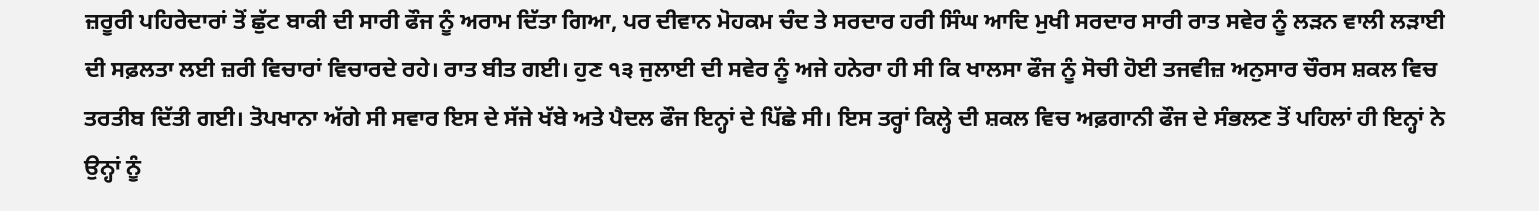ਜ਼ਰੂਰੀ ਪਹਿਰੇਦਾਰਾਂ ਤੋਂ ਛੁੱਟ ਬਾਕੀ ਦੀ ਸਾਰੀ ਫੌਜ ਨੂੰ ਅਰਾਮ ਦਿੱਤਾ ਗਿਆ, ਪਰ ਦੀਵਾਨ ਮੋਹਕਮ ਚੰਦ ਤੇ ਸਰਦਾਰ ਹਰੀ ਸਿੰਘ ਆਦਿ ਮੁਖੀ ਸਰਦਾਰ ਸਾਰੀ ਰਾਤ ਸਵੇਰ ਨੂੰ ਲੜਨ ਵਾਲੀ ਲੜਾਈ ਦੀ ਸਫ਼ਲਤਾ ਲਈ ਜ਼ਰੀ ਵਿਚਾਰਾਂ ਵਿਚਾਰਦੇ ਰਹੇ। ਰਾਤ ਬੀਤ ਗਈ। ਹੁਣ ੧੩ ਜੁਲਾਈ ਦੀ ਸਵੇਰ ਨੂੰ ਅਜੇ ਹਨੇਰਾ ਹੀ ਸੀ ਕਿ ਖਾਲਸਾ ਫੌਜ ਨੂੰ ਸੋਚੀ ਹੋਈ ਤਜਵੀਜ਼ ਅਨੁਸਾਰ ਚੌਰਸ ਸ਼ਕਲ ਵਿਚ ਤਰਤੀਬ ਦਿੱਤੀ ਗਈ। ਤੋਪਖਾਨਾ ਅੱਗੇ ਸੀ ਸਵਾਰ ਇਸ ਦੇ ਸੱਜੇ ਖੱਬੇ ਅਤੇ ਪੈਦਲ ਫੌਜ ਇਨ੍ਹਾਂ ਦੇ ਪਿੱਛੇ ਸੀ। ਇਸ ਤਰ੍ਹਾਂ ਕਿਲ੍ਹੇ ਦੀ ਸ਼ਕਲ ਵਿਚ ਅਫ਼ਗਾਨੀ ਫੌਜ ਦੇ ਸੰਭਲਣ ਤੋਂ ਪਹਿਲਾਂ ਹੀ ਇਨ੍ਹਾਂ ਨੇ ਉਨ੍ਹਾਂ ਨੂੰ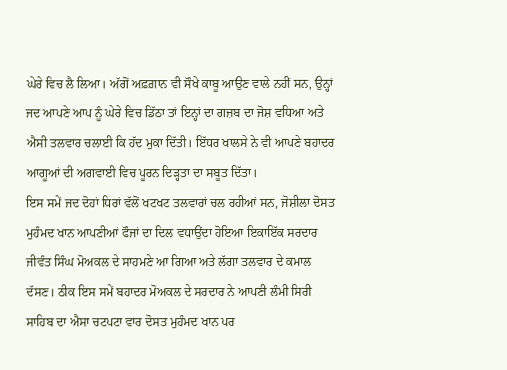ਘੇਰੇ ਵਿਚ ਲੈ ਲਿਆ। ਅੱਗੋਂ ਅਫ਼ਗ਼ਾਨ ਵੀ ਸੌਖੇ ਕਾਬੂ ਆਉਣ ਵਾਲੇ ਨਹੀਂ ਸਨ, ਉਨ੍ਹਾਂ ਜਦ ਆਪਣੇ ਆਪ ਨੂੰ ਘੇਰੇ ਵਿਚ ਡਿੱਠਾ ਤਾਂ ਇਨ੍ਹਾਂ ਦਾ ਗਜ਼ਬ ਦਾ ਜੋਸ਼ ਵਧਿਆ ਅਤੇ ਐਸੀ ਤਲਵਾਰ ਚਲਾਈ ਕਿ ਹੱਦ ਮੁਕਾ ਦਿੱਤੀ। ਇੱਧਰ ਖਾਲਸੇ ਨੇ ਵੀ ਆਪਣੇ ਬਹਾਦਰ ਆਗੂਆਂ ਦੀ ਅਗਵਾਈ ਵਿਚ ਪੂਰਨ ਦਿੜ੍ਹਤਾ ਦਾ ਸਬੂਤ ਦਿੱਤਾ।
ਇਸ ਸਮੇਂ ਜਦ ਦੋਹਾਂ ਧਿਰਾਂ ਵੱਲੋਂ ਖਟਖਟ ਤਲਵਾਰਾਂ ਚਲ ਰਹੀਆਂ ਸਨ, ਜੋਸ਼ੀਲਾ ਦੋਸਤ ਮੁਹੰਮਦ ਖਾਨ ਆਪਣੀਆਂ ਫੌਜਾਂ ਦਾ ਦਿਲ ਵਧਾਉਂਦਾ ਹੋਇਆ ਇਕਾਇੱਕ ਸਰਦਾਰ ਜੀਵੰਤ ਸਿੰਘ ਮੋਅਕਲ ਦੇ ਸਾਹਮਣੇ ਆ ਗਿਆ ਅਤੇ ਲੱਗਾ ਤਲਵਾਰ ਦੇ ਕਮਾਲ ਦੱਸਣ। ਠੀਕ ਇਸ ਸਮੇਂ ਬਹਾਦਰ ਮੋਅਕਲ ਦੇ ਸਰਦਾਰ ਨੇ ਆਪਣੀ ਲੰਮੀ ਸਿਰੀ ਸਾਹਿਬ ਦਾ ਐਸਾ ਚਟਪਟਾ ਵਾਰ ਦੋਸਤ ਮੁਹੰਮਦ ਖਾਨ ਪਰ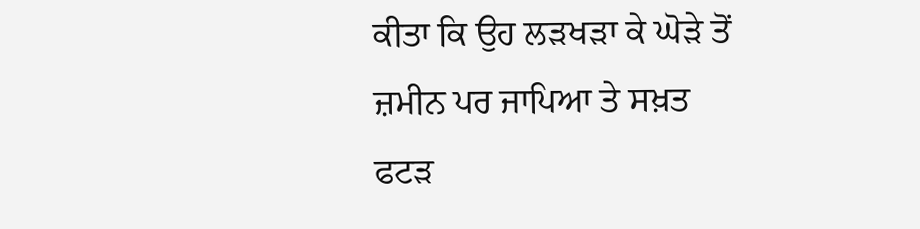ਕੀਤਾ ਕਿ ਉਹ ਲੜਖੜਾ ਕੇ ਘੋੜੇ ਤੋਂ ਜ਼ਮੀਨ ਪਰ ਜਾਪਿਆ ਤੇ ਸਖ਼ਤ ਫਟੜ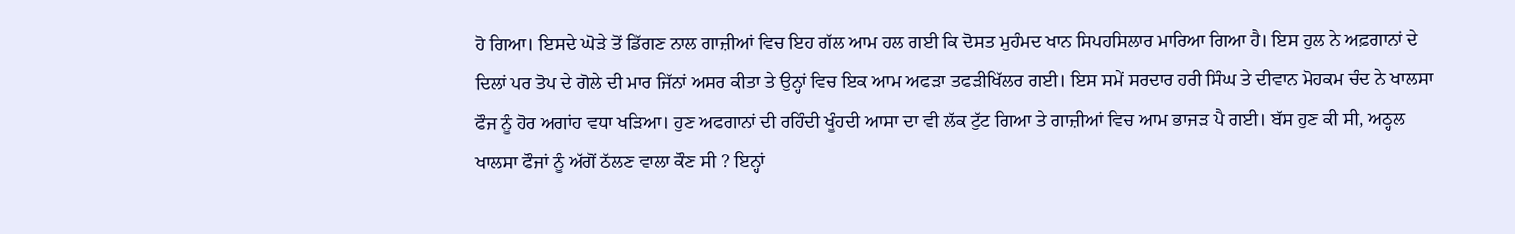ਹੋ ਗਿਆ। ਇਸਦੇ ਘੋੜੇ ਤੋਂ ਡਿੱਗਣ ਨਾਲ ਗਾਜ਼ੀਆਂ ਵਿਚ ਇਹ ਗੱਲ ਆਮ ਹਲ ਗਈ ਕਿ ਦੋਸਤ ਮੁਹੰਮਦ ਖਾਨ ਸਿਪਹਸਿਲਾਰ ਮਾਰਿਆ ਗਿਆ ਹੈ। ਇਸ ਹੁਲ ਨੇ ਅਫ਼ਗਾਨਾਂ ਦੇ ਦਿਲਾਂ ਪਰ ਤੋਪ ਦੇ ਗੋਲੇ ਦੀ ਮਾਰ ਜਿੱਨਾਂ ਅਸਰ ਕੀਤਾ ਤੇ ਉਨ੍ਹਾਂ ਵਿਚ ਇਕ ਆਮ ਅਫੜਾ ਤਫੜੀਖਿੱਲਰ ਗਈ। ਇਸ ਸਮੇਂ ਸਰਦਾਰ ਹਰੀ ਸਿੰਘ ਤੇ ਦੀਵਾਨ ਮੋਹਕਮ ਚੰਦ ਨੇ ਖਾਲਸਾ ਫੌਜ ਨੂੰ ਹੋਰ ਅਗਾਂਹ ਵਧਾ ਖੜਿਆ। ਹੁਣ ਅਫਗਾਨਾਂ ਦੀ ਰਹਿੰਦੀ ਖੂੰਹਦੀ ਆਸਾ ਦਾ ਵੀ ਲੱਕ ਟੁੱਟ ਗਿਆ ਤੇ ਗਾਜ਼ੀਆਂ ਵਿਚ ਆਮ ਭਾਜੜ ਪੈ ਗਈ। ਬੱਸ ਹੁਣ ਕੀ ਸੀ, ਅਠ੍ਹਲ ਖਾਲਸਾ ਫੌਜਾਂ ਨੂੰ ਅੱਗੋਂ ਠੱਲਣ ਵਾਲਾ ਕੌਣ ਸੀ ? ਇਨ੍ਹਾਂ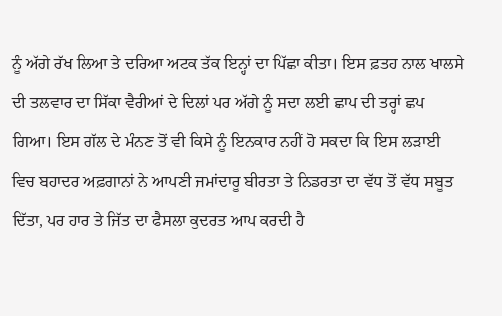ਨੂੰ ਅੱਗੇ ਰੱਖ ਲਿਆ ਤੇ ਦਰਿਆ ਅਟਕ ਤੱਕ ਇਨ੍ਹਾਂ ਦਾ ਪਿੱਛਾ ਕੀਤਾ। ਇਸ ਫ਼ਤਹ ਨਾਲ ਖਾਲਸੇ ਦੀ ਤਲਵਾਰ ਦਾ ਸਿੱਕਾ ਵੈਰੀਆਂ ਦੇ ਦਿਲਾਂ ਪਰ ਅੱਗੇ ਨੂੰ ਸਦਾ ਲਈ ਛਾਪ ਦੀ ਤਰ੍ਹਾਂ ਛਪ ਗਿਆ। ਇਸ ਗੱਲ ਦੇ ਮੰਨਣ ਤੋਂ ਵੀ ਕਿਸੇ ਨੂੰ ਇਨਕਾਰ ਨਹੀਂ ਹੋ ਸਕਦਾ ਕਿ ਇਸ ਲੜਾਈ ਵਿਚ ਬਹਾਦਰ ਅਫ਼ਗਾਨਾਂ ਨੇ ਆਪਣੀ ਜਮਾਂਦਾਰੂ ਬੀਰਤਾ ਤੇ ਨਿਡਰਤਾ ਦਾ ਵੱਧ ਤੋਂ ਵੱਧ ਸਬੂਤ ਦਿੱਤਾ, ਪਰ ਹਾਰ ਤੇ ਜਿੱਤ ਦਾ ਫੈਸਲਾ ਕੁਦਰਤ ਆਪ ਕਰਦੀ ਹੈ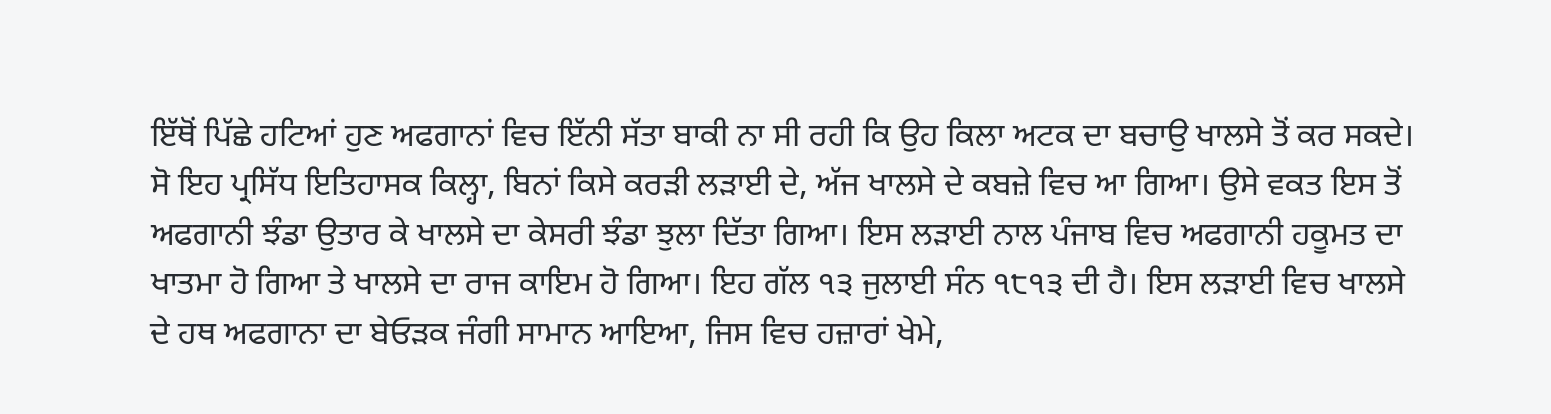ਇੱਥੋਂ ਪਿੱਛੇ ਹਟਿਆਂ ਹੁਣ ਅਫਗਾਨਾਂ ਵਿਚ ਇੱਨੀ ਸੱਤਾ ਬਾਕੀ ਨਾ ਸੀ ਰਹੀ ਕਿ ਉਹ ਕਿਲਾ ਅਟਕ ਦਾ ਬਚਾਉ ਖਾਲਸੇ ਤੋਂ ਕਰ ਸਕਦੇ। ਸੋ ਇਹ ਪ੍ਰਸਿੱਧ ਇਤਿਹਾਸਕ ਕਿਲ੍ਹਾ, ਬਿਨਾਂ ਕਿਸੇ ਕਰੜੀ ਲੜਾਈ ਦੇ, ਅੱਜ ਖਾਲਸੇ ਦੇ ਕਬਜ਼ੇ ਵਿਚ ਆ ਗਿਆ। ਉਸੇ ਵਕਤ ਇਸ ਤੋਂ ਅਫਗਾਨੀ ਝੰਡਾ ਉਤਾਰ ਕੇ ਖਾਲਸੇ ਦਾ ਕੇਸਰੀ ਝੰਡਾ ਝੁਲਾ ਦਿੱਤਾ ਗਿਆ। ਇਸ ਲੜਾਈ ਨਾਲ ਪੰਜਾਬ ਵਿਚ ਅਫਗਾਨੀ ਹਕੂਮਤ ਦਾ ਖਾਤਮਾ ਹੋ ਗਿਆ ਤੇ ਖਾਲਸੇ ਦਾ ਰਾਜ ਕਾਇਮ ਹੋ ਗਿਆ। ਇਹ ਗੱਲ ੧੩ ਜੁਲਾਈ ਸੰਨ ੧੮੧੩ ਦੀ ਹੈ। ਇਸ ਲੜਾਈ ਵਿਚ ਖਾਲਸੇ ਦੇ ਹਥ ਅਫਗਾਨਾ ਦਾ ਬੇਓੜਕ ਜੰਗੀ ਸਾਮਾਨ ਆਇਆ, ਜਿਸ ਵਿਚ ਹਜ਼ਾਰਾਂ ਖੇਮੇ,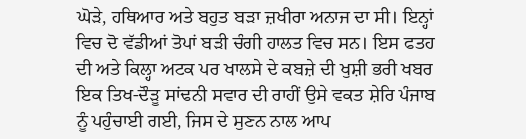ਘੋੜੇ, ਹਥਿਆਰ ਅਤੇ ਬਹੁਤ ਬੜਾ ਜ਼ਖੀਰਾ ਅਨਾਜ ਦਾ ਸੀ। ਇਨ੍ਹਾਂ ਵਿਚ ਦੋ ਵੱਡੀਆਂ ਤੋਪਾਂ ਬੜੀ ਚੰਗੀ ਹਾਲਤ ਵਿਚ ਸਨ। ਇਸ ਫਤਹ ਦੀ ਅਤੇ ਕਿਲ੍ਹਾ ਅਟਕ ਪਰ ਖਾਲਸੇ ਦੇ ਕਬਜ਼ੇ ਦੀ ਖੁਸ਼ੀ ਭਰੀ ਖਬਰ ਇਕ ਤਿਖ-ਦੌੜੂ ਸਾਂਢਨੀ ਸਵਾਰ ਦੀ ਰਾਹੀਂ ਉਸੇ ਵਕਤ ਸ਼ੇਰਿ ਪੰਜਾਬ ਨੂੰ ਪਹੁੰਚਾਈ ਗਈ, ਜਿਸ ਦੇ ਸੁਣਨ ਨਾਲ ਆਪ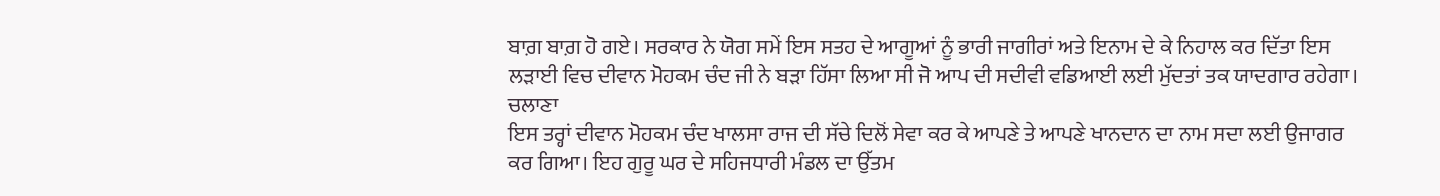ਬਾਗ਼ ਬਾਗ਼ ਹੋ ਗਏ। ਸਰਕਾਰ ਨੇ ਯੋਗ ਸਮੇਂ ਇਸ ਸਤਹ ਦੇ ਆਗੂਆਂ ਨੂੰ ਭਾਰੀ ਜਾਗੀਰਾਂ ਅਤੇ ਇਨਾਮ ਦੇ ਕੇ ਨਿਹਾਲ ਕਰ ਦਿੱਤਾ ਇਸ ਲੜਾਈ ਵਿਚ ਦੀਵਾਨ ਮੋਹਕਮ ਚੰਦ ਜੀ ਨੇ ਬੜਾ ਹਿੱਸਾ ਲਿਆ ਸੀ ਜੋ ਆਪ ਦੀ ਸਦੀਵੀ ਵਡਿਆਈ ਲਈ ਮੁੱਦਤਾਂ ਤਕ ਯਾਦਗਾਰ ਰਹੇਗਾ।
ਚਲਾਣਾ
ਇਸ ਤਰ੍ਹਾਂ ਦੀਵਾਨ ਮੋਹਕਮ ਚੰਦ ਖਾਲਸਾ ਰਾਜ ਦੀ ਸੱਚੇ ਦਿਲੋਂ ਸੇਵਾ ਕਰ ਕੇ ਆਪਣੇ ਤੇ ਆਪਣੇ ਖਾਨਦਾਨ ਦਾ ਨਾਮ ਸਦਾ ਲਈ ਉਜਾਗਰ ਕਰ ਗਿਆ। ਇਹ ਗੁਰੂ ਘਰ ਦੇ ਸਹਿਜਧਾਰੀ ਮੰਡਲ ਦਾ ਉੱਤਮ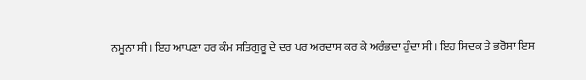ਨਮੂਨਾ ਸੀ। ਇਹ ਆਪਣਾ ਹਰ ਕੰਮ ਸਤਿਗੁਰੂ ਦੇ ਦਰ ਪਰ ਅਰਦਾਸ ਕਰ ਕੇ ਅਰੰਭਦਾ ਹੁੰਦਾ ਸੀ। ਇਹ ਸਿਦਕ ਤੇ ਭਰੋਸਾ ਇਸ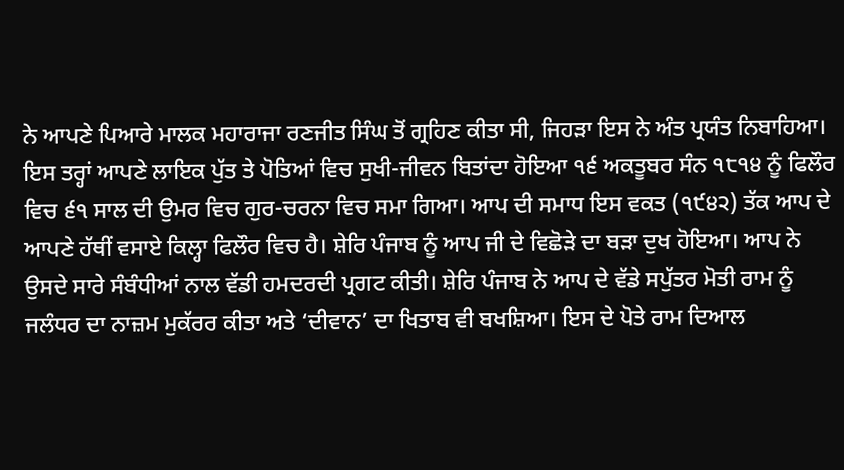ਨੇ ਆਪਣੇ ਪਿਆਰੇ ਮਾਲਕ ਮਹਾਰਾਜਾ ਰਣਜੀਤ ਸਿੰਘ ਤੋਂ ਗ੍ਰਹਿਣ ਕੀਤਾ ਸੀ, ਜਿਹੜਾ ਇਸ ਨੇ ਅੰਤ ਪ੍ਰਯੰਤ ਨਿਬਾਹਿਆ। ਇਸ ਤਰ੍ਹਾਂ ਆਪਣੇ ਲਾਇਕ ਪੁੱਤ ਤੇ ਪੋਤਿਆਂ ਵਿਚ ਸੁਖੀ-ਜੀਵਨ ਬਿਤਾਂਦਾ ਹੋਇਆ ੧੬ ਅਕਤੂਬਰ ਸੰਨ ੧੮੧੪ ਨੂੰ ਫਿਲੌਰ ਵਿਚ ੬੧ ਸਾਲ ਦੀ ਉਮਰ ਵਿਚ ਗੁਰ-ਚਰਨਾ ਵਿਚ ਸਮਾ ਗਿਆ। ਆਪ ਦੀ ਸਮਾਧ ਇਸ ਵਕਤ (੧੯੪੨) ਤੱਕ ਆਪ ਦੇ ਆਪਣੇ ਹੱਥੀਂ ਵਸਾਏ ਕਿਲ੍ਹਾ ਫਿਲੌਰ ਵਿਚ ਹੈ। ਸ਼ੇਰਿ ਪੰਜਾਬ ਨੂੰ ਆਪ ਜੀ ਦੇ ਵਿਛੋੜੇ ਦਾ ਬੜਾ ਦੁਖ ਹੋਇਆ। ਆਪ ਨੇ ਉਸਦੇ ਸਾਰੇ ਸੰਬੰਧੀਆਂ ਨਾਲ ਵੱਡੀ ਹਮਦਰਦੀ ਪ੍ਰਗਟ ਕੀਤੀ। ਸ਼ੇਰਿ ਪੰਜਾਬ ਨੇ ਆਪ ਦੇ ਵੱਡੇ ਸਪੁੱਤਰ ਮੋਤੀ ਰਾਮ ਨੂੰ ਜਲੰਧਰ ਦਾ ਨਾਜ਼ਮ ਮੁਕੱਰਰ ਕੀਤਾ ਅਤੇ ‘ਦੀਵਾਨ’ ਦਾ ਖਿਤਾਬ ਵੀ ਬਖਸ਼ਿਆ। ਇਸ ਦੇ ਪੋਤੇ ਰਾਮ ਦਿਆਲ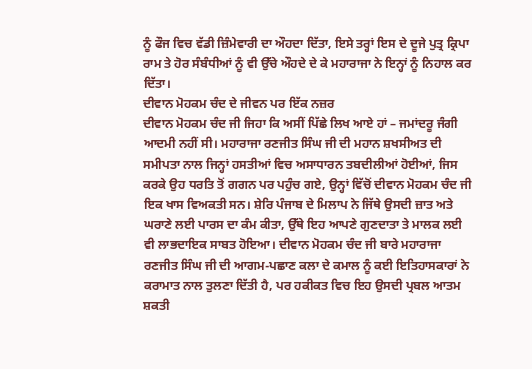ਨੂੰ ਫੌਜ ਵਿਚ ਵੱਡੀ ਜ਼ਿੰਮੇਵਾਰੀ ਦਾ ਔਹਦਾ ਦਿੱਤਾ, ਇਸੇ ਤਰ੍ਹਾਂ ਇਸ ਦੇ ਦੂਜੇ ਪੁਤ੍ਰ ਕ੍ਰਿਪਾ ਰਾਮ ਤੇ ਹੋਰ ਸੰਬੰਧੀਆਂ ਨੂੰ ਵੀ ਉੱਚੇ ਔਹਦੇ ਦੇ ਕੇ ਮਹਾਰਾਜਾ ਨੇ ਇਨ੍ਹਾਂ ਨੂੰ ਨਿਹਾਲ ਕਰ ਦਿੱਤਾ।
ਦੀਵਾਨ ਮੋਹਕਮ ਚੰਦ ਦੇ ਜੀਵਨ ਪਰ ਇੱਕ ਨਜ਼ਰ
ਦੀਵਾਨ ਮੋਹਕਮ ਚੰਦ ਜੀ ਜਿਹਾ ਕਿ ਅਸੀਂ ਪਿੱਛੇ ਲਿਖ ਆਏ ਹਾਂ – ਜਮਾਂਦਰੂ ਜੰਗੀ ਆਦਮੀ ਨਹੀਂ ਸੀ। ਮਹਾਰਾਜਾ ਰਣਜੀਤ ਸਿੰਘ ਜੀ ਦੀ ਮਹਾਨ ਸ਼ਖਸੀਅਤ ਦੀ ਸਮੀਪਤਾ ਨਾਲ ਜਿਨ੍ਹਾਂ ਹਸਤੀਆਂ ਵਿਚ ਅਸਾਧਾਰਨ ਤਬਦੀਲੀਆਂ ਹੋਈਆਂ, ਜਿਸ ਕਰਕੇ ਉਹ ਧਰਤਿ ਤੋਂ ਗਗਨ ਪਰ ਪਹੁੰਚ ਗਏ, ਉਨ੍ਹਾਂ ਵਿੱਚੋਂ ਦੀਵਾਨ ਮੋਹਕਮ ਚੰਦ ਜੀ ਇਕ ਖਾਸ ਵਿਅਕਤੀ ਸਨ। ਸ਼ੇਰਿ ਪੰਜਾਬ ਦੇ ਮਿਲਾਪ ਨੇ ਜਿੱਥੇ ਉਸਦੀ ਜ਼ਾਤ ਅਤੇ ਘਰਾਣੇ ਲਈ ਪਾਰਸ ਦਾ ਕੰਮ ਕੀਤਾ, ਉੱਥੇ ਇਹ ਆਪਣੇ ਗੁਣਦਾਤਾ ਤੇ ਮਾਲਕ ਲਈ ਵੀ ਲਾਭਦਾਇਕ ਸਾਬਤ ਹੋਇਆ। ਦੀਵਾਨ ਮੋਹਕਮ ਚੰਦ ਜੀ ਬਾਰੇ ਮਹਾਰਾਜਾ ਰਣਜੀਤ ਸਿੰਘ ਜੀ ਦੀ ਆਗਮ-ਪਛਾਣ ਕਲਾ ਦੇ ਕਮਾਲ ਨੂੰ ਕਈ ਇਤਿਹਾਸਕਾਰਾਂ ਨੇ ਕਰਾਮਾਤ ਨਾਲ ਤੁਲਣਾ ਦਿੱਤੀ ਹੈ, ਪਰ ਹਕੀਕਤ ਵਿਚ ਇਹ ਉਸਦੀ ਪ੍ਰਬਲ ਆਤਮ ਸ਼ਕਤੀ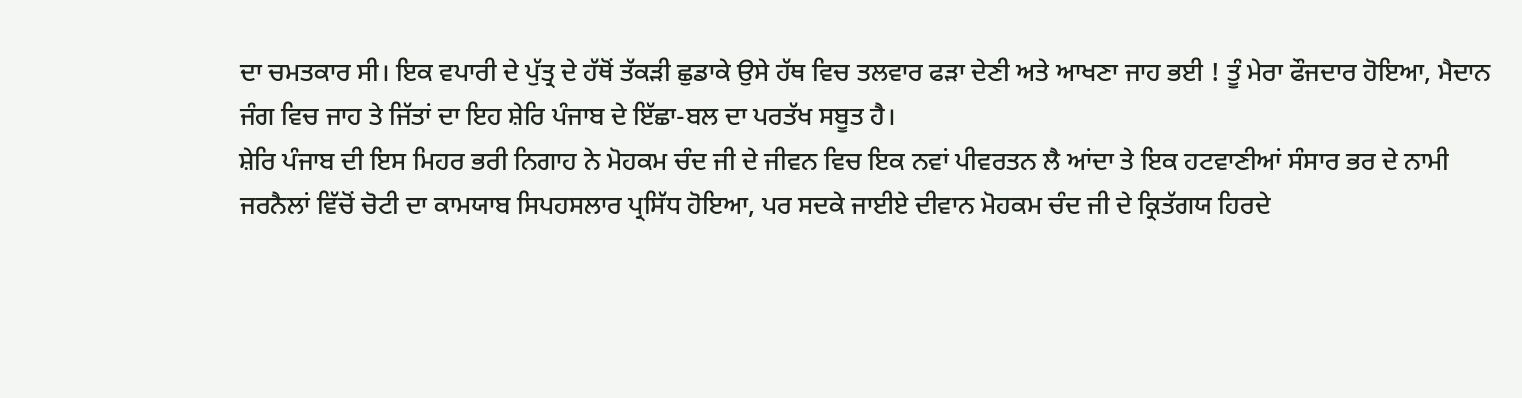ਦਾ ਚਮਤਕਾਰ ਸੀ। ਇਕ ਵਪਾਰੀ ਦੇ ਪੁੱਤ੍ਰ ਦੇ ਹੱਥੋਂ ਤੱਕੜੀ ਛੁਡਾਕੇ ਉਸੇ ਹੱਥ ਵਿਚ ਤਲਵਾਰ ਫੜਾ ਦੇਣੀ ਅਤੇ ਆਖਣਾ ਜਾਹ ਭਈ ! ਤੂੰ ਮੇਰਾ ਫੌਜਦਾਰ ਹੋਇਆ, ਮੈਦਾਨ ਜੰਗ ਵਿਚ ਜਾਹ ਤੇ ਜਿੱਤਾਂ ਦਾ ਇਹ ਸ਼ੇਰਿ ਪੰਜਾਬ ਦੇ ਇੱਛਾ-ਬਲ ਦਾ ਪਰਤੱਖ ਸਬੂਤ ਹੈ।
ਸ਼ੇਰਿ ਪੰਜਾਬ ਦੀ ਇਸ ਮਿਹਰ ਭਰੀ ਨਿਗਾਹ ਨੇ ਮੋਹਕਮ ਚੰਦ ਜੀ ਦੇ ਜੀਵਨ ਵਿਚ ਇਕ ਨਵਾਂ ਪੀਵਰਤਨ ਲੈ ਆਂਦਾ ਤੇ ਇਕ ਹਟਵਾਣੀਆਂ ਸੰਸਾਰ ਭਰ ਦੇ ਨਾਮੀ ਜਰਨੈਲਾਂ ਵਿੱਚੋਂ ਚੋਟੀ ਦਾ ਕਾਮਯਾਬ ਸਿਪਹਸਲਾਰ ਪ੍ਰਸਿੱਧ ਹੋਇਆ, ਪਰ ਸਦਕੇ ਜਾਈਏ ਦੀਵਾਨ ਮੋਹਕਮ ਚੰਦ ਜੀ ਦੇ ਕ੍ਰਿਤੱਗਯ ਹਿਰਦੇ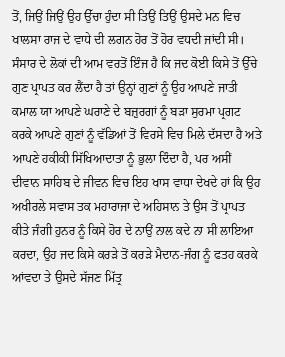ਤੋਂ, ਜਿਉਂ ਜਿਉਂ ਉਹ ਉੱਚਾ ਹੁੰਦਾ ਸੀ ਤਿਉਂ ਤਿਉਂ ਉਸਦੇ ਮਨ ਵਿਚ ਖਾਲਸਾ ਰਾਜ ਦੇ ਵਾਧੇ ਦੀ ਲਗਨ ਹੋਰ ਤੋਂ ਹੋਰ ਵਧਦੀ ਜਾਂਦੀ ਸੀ। ਸੰਸਾਰ ਦੇ ਲੋਕਾਂ ਦੀ ਆਮ ਵਰਤੋਂ ਇੰਜ ਹੈ ਕਿ ਜਦ ਕੋਈ ਕਿਸੇ ਤੋਂ ਉੱਚੇ ਗੁਣ ਪ੍ਰਾਪਤ ਕਰ ਲੈਂਦਾ ਹੈ ਤਾਂ ਉਨ੍ਹਾਂ ਗੁਣਾਂ ਨੂੰ ਉਹ ਆਪਣੇ ਜਾਤੀ ਕਮਾਲ ਯਾ ਆਪਣੇ ਘਰਾਣੇ ਦੇ ਬਜ਼ੁਰਗਾਂ ਨੂੰ ਬੜਾ ਸੁਰਮਾ ਪ੍ਰਗਟ ਕਰਕੇ ਆਪਣੇ ਗੁਣਾਂ ਨੂੰ ਵੱਡਿਆਂ ਤੋਂ ਵਿਰਸੇ ਵਿਚ ਮਿਲੇ ਦੱਸਦਾ ਹੈ ਅਤੇ ਆਪਣੇ ਹਕੀਕੀ ਸਿੱਖਿਆਦਾਤਾ ਨੂੰ ਭੁਲਾ ਦਿੰਦਾ ਹੈ, ਪਰ ਅਸੀਂ ਦੀਵਾਨ ਸਾਹਿਬ ਦੇ ਜੀਵਨ ਵਿਚ ਇਹ ਖਾਸ ਵਾਧਾ ਦੇਖਦੇ ਹਾਂ ਕਿ ਉਹ ਅਖੀਰਲੇ ਸਵਾਸ ਤਕ ਮਹਾਰਾਜਾ ਦੇ ਅਹਿਸਾਨ ਤੇ ਉਸ ਤੋਂ ਪ੍ਰਾਪਤ ਕੀਤੇ ਜੰਗੀ ਹੁਨਰ ਨੂੰ ਕਿਸੇ ਹੋਰ ਦੇ ਨਾਉਂ ਨਾਲ ਕਦੇ ਨਾ ਸੀ ਲਾਇਆ ਕਰਦਾ, ਉਹ ਜਦ ਕਿਸੇ ਕਰੜੇ ਤੋਂ ਕਰੜੇ ਮੈਦਾਨ-ਜੰਗ ਨੂੰ ਫਤਹ ਕਰਕੇ ਆਂਵਦਾ ਤੇ ਉਸਦੇ ਸੱਜਣ ਮਿੱਤ੍ਰ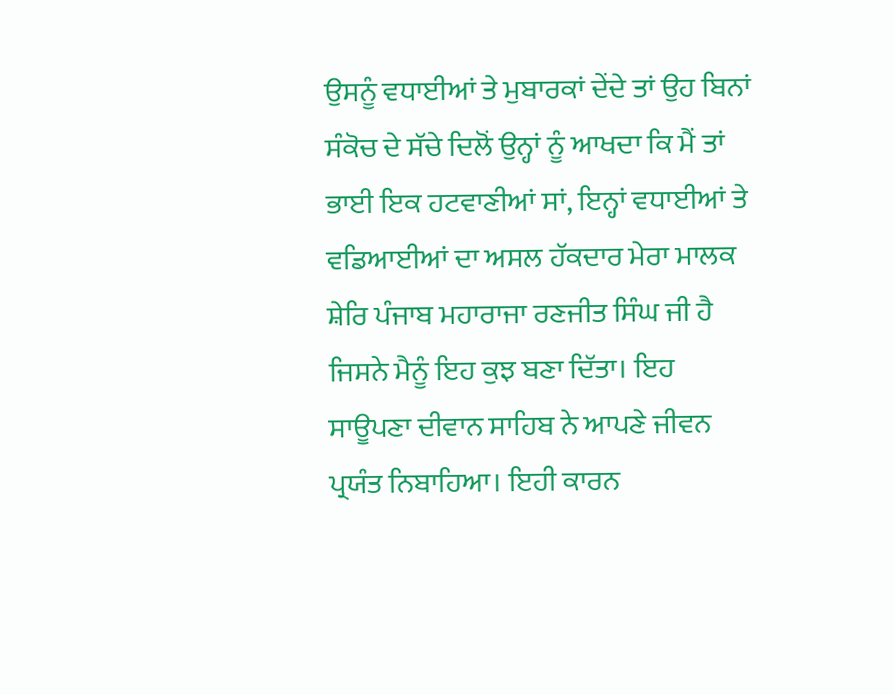ਉਸਨੂੰ ਵਧਾਈਆਂ ਤੇ ਮੁਬਾਰਕਾਂ ਦੇਂਦੇ ਤਾਂ ਉਹ ਬਿਨਾਂ ਸੰਕੋਚ ਦੇ ਸੱਚੇ ਦਿਲੋਂ ਉਨ੍ਹਾਂ ਨੂੰ ਆਖਦਾ ਕਿ ਮੈਂ ਤਾਂ ਭਾਈ ਇਕ ਹਟਵਾਣੀਆਂ ਸਾਂ, ਇਨ੍ਹਾਂ ਵਧਾਈਆਂ ਤੇ ਵਡਿਆਈਆਂ ਦਾ ਅਸਲ ਹੱਕਦਾਰ ਮੇਰਾ ਮਾਲਕ ਸ਼ੇਰਿ ਪੰਜਾਬ ਮਹਾਰਾਜਾ ਰਣਜੀਤ ਸਿੰਘ ਜੀ ਹੈ ਜਿਸਨੇ ਮੈਨੂੰ ਇਹ ਕੁਝ ਬਣਾ ਦਿੱਤਾ। ਇਹ ਸਾਊਪਣਾ ਦੀਵਾਨ ਸਾਹਿਬ ਨੇ ਆਪਣੇ ਜੀਵਨ ਪ੍ਰਯੰਤ ਨਿਬਾਹਿਆ। ਇਹੀ ਕਾਰਨ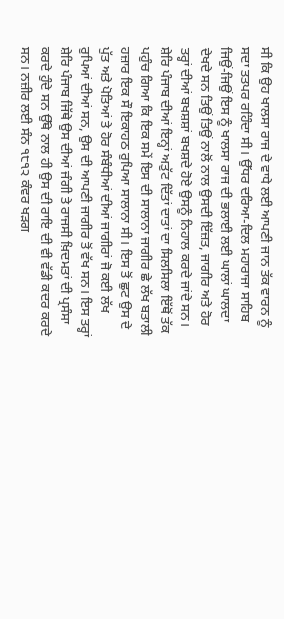ਸੀ ਕਿ ਉਹ ਖਾਲਸਾ ਰਾਜ ਦੇ ਵਾਧੇ ਲਈ ਆਪਣੀ ਜਾਨ ਤੱਕ ਵਾਰਨ ਨੂੰ ਸਦਾ ਤਤਪਰ ਰਹਿੰਦਾ ਸੀ। ਉੱਧਰ ਦਰਿਆ-ਦਿਲ ਮਹਾਰਾਜਾ ਸਾਹਿਬ ਜਿਉਂ-ਜਿਉਂ ਇਸ ਨੂੰ ਖਾਲਸਾ ਰਾਜ ਦੀ ਭਲਾਈ ਲਈ ਘਾਲਾਂ ਘਾਲਦਾ ਦੇਖਦੇ ਸਨ ਤਿਉਂ ਤਿਉਂ ਨਾਲੋਂ ਨਾਲ ਉਸਦੀ ਇੱਜ਼ਤ, ਜਾਗੀਰ ਅਤੇ ਹੋਰ ਤਰ੍ਹਾਂ ਦੀਆਂ ਬਖਸ਼ਸ਼ਾਂ ਬਖਸ਼ਦੇ ਹੋਏ ਉਸਨੂੰ ਨਿਹਾਲ ਕਰਦੇ ਜਾਂਦੇ ਸਨ। ਸ਼ੇਰਿ ਪੰਜਾਬ ਦੀਆਂ ਇਨ੍ਹਾਂ ਅਤੁੱਟ ਦਿੱਤਾਂ ਦਾਤਾਂ ਦਾ ਸਿਲਸਿਲਾ ਇੱਥੋਂ ਤੱਕ ਪਹੁੰਚ ਗਿਆ ਕਿ ਇਕ ਸਮੇਂ ਇਸ ਦੀ ਸਾਲਾਨਾ ਜਾਗੀਰ ਛੇ ਲੱਖ ਬਤਾਲੀ ਹਜ਼ਾਰ ਇਕ ਸੌ ਇਕਾਹਠ ਰੁਪਿਆ ਸਾਲਾਨਾ ਸੀ। ਇਸ ਤੋਂ ਛੁਟ ਉਸ ਦੇ ਪੁੱਤ ਅਤੇ ਪੋਤਿਆਂ ਤੇ ਹੋਰ ਸੰਬੰਧੀਆਂ ਦੀਆਂ ਜਾਗੀਰਾਂ ਜੋ ਕਈ ਲੱਖ ਰੁਪਿਆਂ ਦੀਆਂ ਸਨ, ਉਸ ਦੀ ਆਪਣੀ ਜਾਗੀਰ ਤੋਂ ਵੱਖ ਸਨ। ਇਸ ਤਰ੍ਹਾਂ ਸ਼ੇਰਿ ਪੰਜਾਬ ਜਿੱਥੇ ਉਸ ਦੀਆਂ ਜੰਗੀ ਤੇ ਰਾਜਸੀ ਖ਼ਿਦਮਤਾਂ ਦੀ ਪ੍ਰਸੰਸਾ ਕਰਦੇ ਹੁੰਦੇ ਸਨ ਉੱਥੇ ਨਾਲ ਹੀ ਉਸ ਦੀ ਰਾਇ ਦੀ ਵੀ ਵੱਡੀ ਕਦਰ ਕਰਦੇ ਸਨ। ਨਜ਼ੀਰ ਲਈ ਸੰਨ ੧੮੧੨ ਕੰਵਰ ਖੜਗ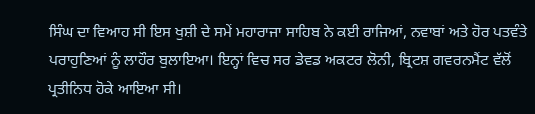ਸਿੰਘ ਦਾ ਵਿਆਹ ਸੀ ਇਸ ਖੁਸ਼ੀ ਦੇ ਸਮੇਂ ਮਹਾਰਾਜਾ ਸਾਹਿਬ ਨੇ ਕਈ ਰਾਜਿਆਂ, ਨਵਾਬਾਂ ਅਤੇ ਹੋਰ ਪਤਵੰਤੇ ਪਰਾਹੁਣਿਆਂ ਨੂੰ ਲਾਹੌਰ ਬੁਲਾਇਆ। ਇਨ੍ਹਾਂ ਵਿਚ ਸਰ ਡੇਵਡ ਅਕਟਰ ਲੋਨੀ, ਬ੍ਰਿਟਸ਼ ਗਵਰਨਮੈਂਟ ਵੱਲੋਂ ਪ੍ਰਤੀਨਿਧ ਹੋਕੇ ਆਇਆ ਸੀ।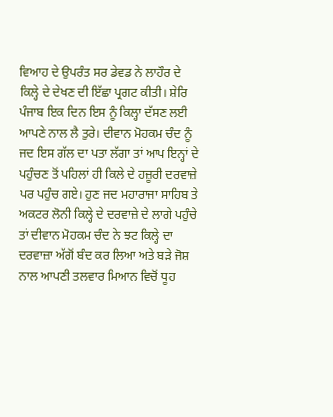ਵਿਆਹ ਦੇ ਉਪਰੰਤ ਸਰ ਡੇਵਡ ਨੇ ਲਾਹੌਰ ਦੇ ਕਿਲ੍ਹੇ ਦੇ ਦੇਖਣ ਦੀ ਇੱਛਾ ਪ੍ਰਗਟ ਕੀਤੀ। ਸ਼ੇਰਿ ਪੰਜਾਬ ਇਕ ਦਿਨ ਇਸ ਨੂੰ ਕਿਲ੍ਹਾ ਦੱਸਣ ਲਈ ਆਪਣੇ ਨਾਲ ਲੈ ਤੁਰੇ। ਦੀਵਾਨ ਮੋਹਕਮ ਚੰਦ ਨੂੰ ਜਦ ਇਸ ਗੱਲ ਦਾ ਪਤਾ ਲੱਗਾ ਤਾਂ ਆਪ ਇਨ੍ਹਾਂ ਦੇ ਪਹੁੰਚਣ ਤੋਂ ਪਹਿਲਾਂ ਹੀ ਕਿਲੇ ਦੇ ਹਜ਼ੂਰੀ ਦਰਵਾਜ਼ੇ ਪਰ ਪਹੁੰਚ ਗਏ। ਹੁਣ ਜਦ ਮਹਾਰਾਜਾ ਸਾਹਿਬ ਤੇ ਅਕਟਰ ਲੋਨੀ ਕਿਲ੍ਹੇ ਦੇ ਦਰਵਾਜ਼ੇ ਦੇ ਲਾਗੇ ਪਹੁੰਚੇ ਤਾਂ ਦੀਵਾਨ ਮੋਹਕਮ ਚੰਦ ਨੇ ਝਟ ਕਿਲ੍ਹੇ ਦਾ ਦਰਵਾਜ਼ਾ ਅੱਗੋਂ ਬੰਦ ਕਰ ਲਿਆ ਅਤੇ ਬੜੇ ਜੋਸ਼ ਨਾਲ ਆਪਣੀ ਤਲਵਾਰ ਮਿਆਨ ਵਿਚੋਂ ਧੂਹ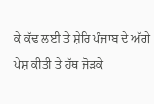ਕੇ ਕੱਢ ਲਈ ਤੇ ਸ਼ੇਰਿ ਪੰਜਾਬ ਦੇ ਅੱਗੇ ਪੇਸ਼ ਕੀਤੀ ਤੇ ਹੱਥ ਜੋੜਕੇ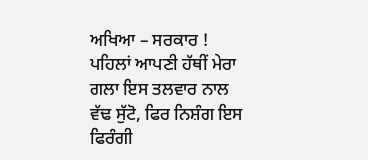ਅਖਿਆ – ਸਰਕਾਰ ! ਪਹਿਲਾਂ ਆਪਣੀ ਹੱਥੀਂ ਮੇਰਾ ਗਲਾ ਇਸ ਤਲਵਾਰ ਨਾਲ ਵੱਢ ਸੁੱਟੋ, ਫਿਰ ਨਿਸ਼ੰਗ ਇਸ ਫਿਰੰਗੀ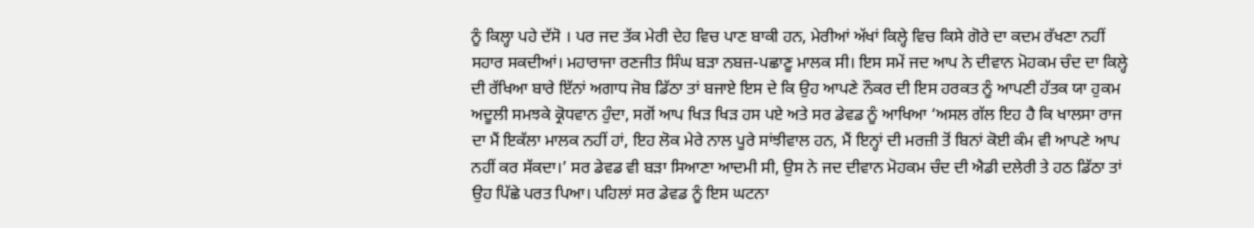ਨੂੰ ਕਿਲ੍ਹਾ ਪਹੇ ਦੱਸੋ । ਪਰ ਜਦ ਤੱਕ ਮੇਰੀ ਦੇਹ ਵਿਚ ਪਾਣ ਬਾਕੀ ਹਨ, ਮੇਰੀਆਂ ਅੱਖਾਂ ਕਿਲ੍ਹੇ ਵਿਚ ਕਿਸੇ ਗੋਰੇ ਦਾ ਕਦਮ ਰੱਖਣਾ ਨਹੀਂ ਸਹਾਰ ਸਕਦੀਆਂ। ਮਹਾਰਾਜਾ ਰਣਜੀਤ ਸਿੰਘ ਬੜਾ ਨਬਜ਼-ਪਛਾਣੂ ਮਾਲਕ ਸੀ। ਇਸ ਸਮੇਂ ਜਦ ਆਪ ਨੇ ਦੀਵਾਨ ਮੋਹਕਮ ਚੰਦ ਦਾ ਕਿਲ੍ਹੇ ਦੀ ਰੱਖਿਆ ਬਾਰੇ ਇੱਨਾਂ ਅਗਾਧ ਜੋਬ ਡਿੱਠਾ ਤਾਂ ਬਜਾਏ ਇਸ ਦੇ ਕਿ ਉਹ ਆਪਣੇ ਨੌਕਰ ਦੀ ਇਸ ਹਰਕਤ ਨੂੰ ਆਪਣੀ ਹੱਤਕ ਯਾ ਹੁਕਮ ਅਦੂਲੀ ਸਮਝਕੇ ਕ੍ਰੋਧਵਾਨ ਹੁੰਦਾ, ਸਗੋਂ ਆਪ ਖਿੜ ਖਿੜ ਹਸ ਪਏ ਅਤੇ ਸਰ ਡੇਵਡ ਨੂੰ ਆਖਿਆ ‘ਅਸਲ ਗੱਲ ਇਹ ਹੈ ਕਿ ਖਾਲਸਾ ਰਾਜ ਦਾ ਮੈਂ ਇਕੱਲਾ ਮਾਲਕ ਨਹੀਂ ਹਾਂ, ਇਹ ਲੋਕ ਮੇਰੇ ਨਾਲ ਪੂਰੇ ਸਾਂਝੀਵਾਲ ਹਨ, ਮੈਂ ਇਨ੍ਹਾਂ ਦੀ ਮਰਜ਼ੀ ਤੋਂ ਬਿਨਾਂ ਕੋਈ ਕੰਮ ਵੀ ਆਪਣੇ ਆਪ ਨਹੀਂ ਕਰ ਸੱਕਦਾ।’ ਸਰ ਡੇਵਡ ਵੀ ਬੜਾ ਸਿਆਣਾ ਆਦਮੀ ਸੀ, ਉਸ ਨੇ ਜਦ ਦੀਵਾਨ ਮੋਹਕਮ ਚੰਦ ਦੀ ਐਡੀ ਦਲੇਰੀ ਤੇ ਹਠ ਡਿੱਠਾ ਤਾਂ ਉਹ ਪਿੱਛੇ ਪਰਤ ਪਿਆ। ਪਹਿਲਾਂ ਸਰ ਡੇਵਡ ਨੂੰ ਇਸ ਘਟਨਾ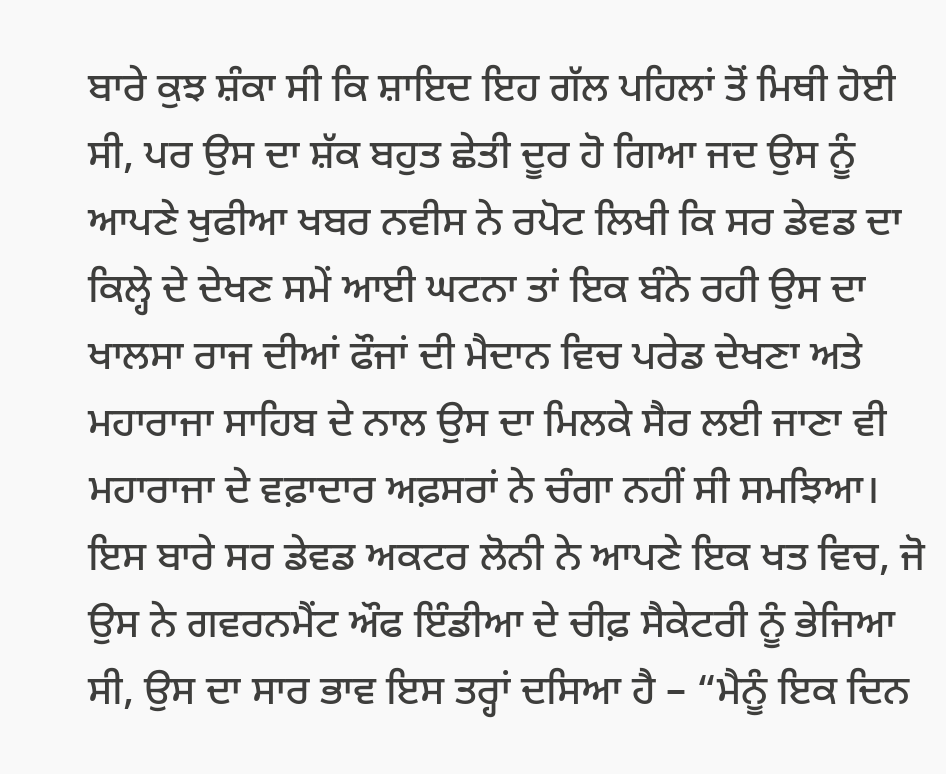ਬਾਰੇ ਕੁਝ ਸ਼ੰਕਾ ਸੀ ਕਿ ਸ਼ਾਇਦ ਇਹ ਗੱਲ ਪਹਿਲਾਂ ਤੋਂ ਮਿਥੀ ਹੋਈ ਸੀ, ਪਰ ਉਸ ਦਾ ਸ਼ੱਕ ਬਹੁਤ ਛੇਤੀ ਦੂਰ ਹੋ ਗਿਆ ਜਦ ਉਸ ਨੂੰ ਆਪਣੇ ਖੁਫੀਆ ਖਬਰ ਨਵੀਸ ਨੇ ਰਪੋਟ ਲਿਖੀ ਕਿ ਸਰ ਡੇਵਡ ਦਾ ਕਿਲ੍ਹੇ ਦੇ ਦੇਖਣ ਸਮੇਂ ਆਈ ਘਟਨਾ ਤਾਂ ਇਕ ਬੰਨੇ ਰਹੀ ਉਸ ਦਾ ਖਾਲਸਾ ਰਾਜ ਦੀਆਂ ਫੌਜਾਂ ਦੀ ਮੈਦਾਨ ਵਿਚ ਪਰੇਡ ਦੇਖਣਾ ਅਤੇ ਮਹਾਰਾਜਾ ਸਾਹਿਬ ਦੇ ਨਾਲ ਉਸ ਦਾ ਮਿਲਕੇ ਸੈਰ ਲਈ ਜਾਣਾ ਵੀ ਮਹਾਰਾਜਾ ਦੇ ਵਫ਼ਾਦਾਰ ਅਫ਼ਸਰਾਂ ਨੇ ਚੰਗਾ ਨਹੀਂ ਸੀ ਸਮਝਿਆ। ਇਸ ਬਾਰੇ ਸਰ ਡੇਵਡ ਅਕਟਰ ਲੋਨੀ ਨੇ ਆਪਣੇ ਇਕ ਖਤ ਵਿਚ, ਜੋ ਉਸ ਨੇ ਗਵਰਨਮੈਂਟ ਔਫ ਇੰਡੀਆ ਦੇ ਚੀਫ਼ ਸੈਕੇਟਰੀ ਨੂੰ ਭੇਜਿਆ ਸੀ, ਉਸ ਦਾ ਸਾਰ ਭਾਵ ਇਸ ਤਰ੍ਹਾਂ ਦਸਿਆ ਹੈ – “ਮੈਨੂੰ ਇਕ ਦਿਨ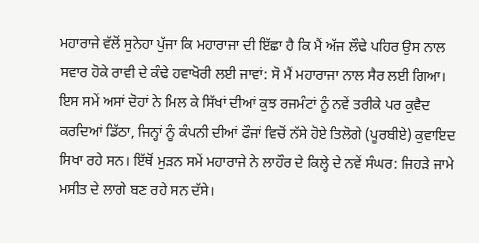ਮਹਾਰਾਜੇ ਵੱਲੋਂ ਸੁਨੇਹਾ ਪੁੱਜਾ ਕਿ ਮਹਾਰਾਜਾ ਦੀ ਇੱਛਾ ਹੈ ਕਿ ਮੈਂ ਅੱਜ ਲੌਢੇ ਪਹਿਰ ਉਸ ਨਾਲ ਸਵਾਰ ਹੋਕੇ ਰਾਵੀ ਦੇ ਕੰਢੇ ਹਵਾਖੋਰੀ ਲਈ ਜਾਵਾਂ: ਸੋ ਮੈਂ ਮਹਾਰਾਜਾ ਨਾਲ ਸੈਰ ਲਈ ਗਿਆ। ਇਸ ਸਮੇਂ ਅਸਾਂ ਦੋਹਾਂ ਨੇ ਮਿਲ ਕੇ ਸਿੱਖਾਂ ਦੀਆਂ ਕੁਝ ਰਜਮੰਟਾਂ ਨੂੰ ਨਵੇਂ ਤਰੀਕੇ ਪਰ ਕੁਵੈਦ ਕਰਦਿਆਂ ਡਿੱਠਾ, ਜਿਨ੍ਹਾਂ ਨੂੰ ਕੰਪਨੀ ਦੀਆਂ ਫੌਜਾਂ ਵਿਚੋਂ ਨੱਸੇ ਹੋਏ ਤਿਲੋਗੇ (ਪੂਰਬੀਏ) ਕੁਵਾਇਦ ਸਿਖਾ ਰਹੇ ਸਨ। ਇੱਥੋਂ ਮੁੜਨ ਸਮੇਂ ਮਹਾਰਾਜੇ ਨੇ ਲਾਹੌਰ ਦੇ ਕਿਲ੍ਹੇ ਦੇ ਨਵੇਂ ਸੰਘਰ: ਜਿਹੜੇ ਜਾਮੇ ਮਸੀਤ ਦੇ ਲਾਗੇ ਬਣ ਰਹੇ ਸਨ ਦੱਸੇ।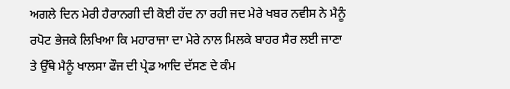ਅਗਲੇ ਦਿਨ ਮੇਰੀ ਹੈਰਾਨਗੀ ਦੀ ਕੋਈ ਹੱਦ ਨਾ ਰਹੀ ਜਦ ਮੇਰੇ ਖਬਰ ਨਵੀਸ ਨੇ ਮੈਨੂੰ ਰਪੋਟ ਭੇਜਕੇ ਲਿਖਿਆ ਕਿ ਮਹਾਰਾਜਾ ਦਾ ਮੇਰੇ ਨਾਲ ਮਿਲਕੇ ਬਾਹਰ ਸੈਰ ਲਈ ਜਾਣਾ ਤੇ ਉੱਥੇ ਮੈਨੂੰ ਖਾਲਸਾ ਫੌਜ ਦੀ ਪ੍ਰੇਡ ਆਦਿ ਦੱਸਣ ਦੇ ਕੰਮ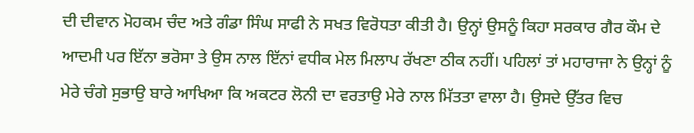ਦੀ ਦੀਵਾਨ ਮੋਹਕਮ ਚੰਦ ਅਤੇ ਗੰਡਾ ਸਿੰਘ ਸਾਫੀ ਨੇ ਸਖਤ ਵਿਰੋਧਤਾ ਕੀਤੀ ਹੈ। ਉਨ੍ਹਾਂ ਉਸਨੂੰ ਕਿਹਾ ਸਰਕਾਰ ਗੈਰ ਕੌਮ ਦੇ ਆਦਮੀ ਪਰ ਇੱਨਾ ਭਰੋਸਾ ਤੇ ਉਸ ਨਾਲ ਇੱਨਾਂ ਵਧੀਕ ਮੇਲ ਮਿਲਾਪ ਰੱਖਣਾ ਠੀਕ ਨਹੀਂ। ਪਹਿਲਾਂ ਤਾਂ ਮਹਾਰਾਜਾ ਨੇ ਉਨ੍ਹਾਂ ਨੂੰ ਮੇਰੇ ਚੰਗੇ ਸੁਭਾਉ ਬਾਰੇ ਆਖਿਆ ਕਿ ਅਕਟਰ ਲੋਨੀ ਦਾ ਵਰਤਾਉ ਮੇਰੇ ਨਾਲ ਮਿੱਤਤਾ ਵਾਲਾ ਹੈ। ਉਸਦੇ ਉੱਤਰ ਵਿਚ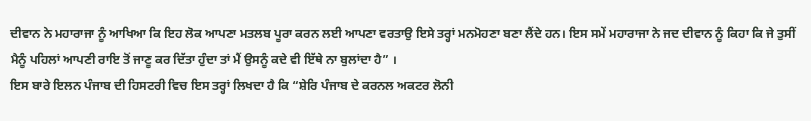ਦੀਵਾਨ ਨੇ ਮਹਾਰਾਜਾ ਨੂੰ ਆਖਿਆ ਕਿ ਇਹ ਲੋਕ ਆਪਣਾ ਮਤਲਬ ਪੂਰਾ ਕਰਨ ਲਈ ਆਪਣਾ ਵਰਤਾਉ ਇਸੇ ਤਰ੍ਹਾਂ ਮਨਮੋਹਣਾ ਬਣਾ ਲੈਂਦੇ ਹਨ। ਇਸ ਸਮੇਂ ਮਹਾਰਾਜਾ ਨੇ ਜਦ ਦੀਵਾਨ ਨੂੰ ਕਿਹਾ ਕਿ ਜੇ ਤੁਸੀਂ ਮੈਨੂੰ ਪਹਿਲਾਂ ਆਪਣੀ ਰਾਇ ਤੋਂ ਜਾਣੂ ਕਰ ਦਿੱਤਾ ਹੁੰਦਾ ਤਾਂ ਮੈਂ ਉਸਨੂੰ ਕਦੇ ਵੀ ਇੱਥੇ ਨਾ ਬੁਲਾਂਦਾ ਹੈ” ।
ਇਸ ਬਾਰੇ ਇਲਨ ਪੰਜਾਬ ਦੀ ਹਿਸਟਰੀ ਵਿਚ ਇਸ ਤਰ੍ਹਾਂ ਲਿਖਦਾ ਹੈ ਕਿ “ਸ਼ੇਰਿ ਪੰਜਾਬ ਦੇ ਕਰਨਲ ਅਕਟਰ ਲੋਨੀ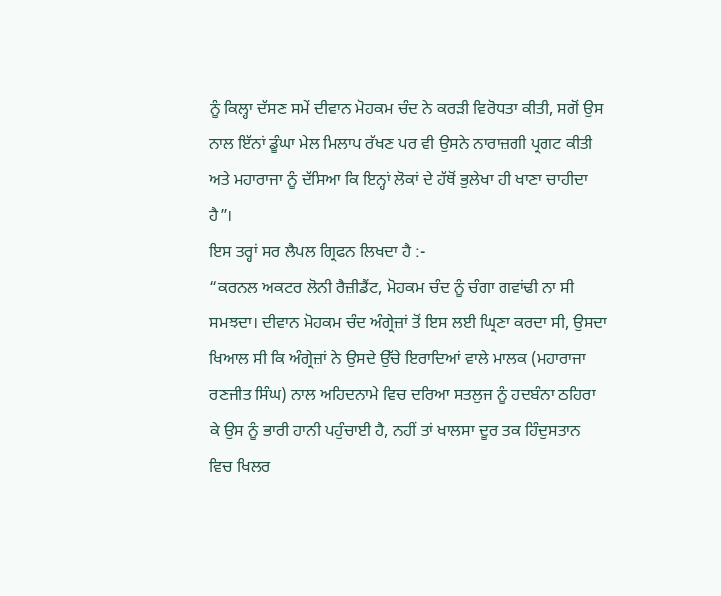ਨੂੰ ਕਿਲ੍ਹਾ ਦੱਸਣ ਸਮੇਂ ਦੀਵਾਨ ਮੋਹਕਮ ਚੰਦ ਨੇ ਕਰੜੀ ਵਿਰੋਧਤਾ ਕੀਤੀ, ਸਗੋਂ ਉਸ ਨਾਲ ਇੱਨਾਂ ਡੂੰਘਾ ਮੇਲ ਮਿਲਾਪ ਰੱਖਣ ਪਰ ਵੀ ਉਸਨੇ ਨਾਰਾਜ਼ਗੀ ਪ੍ਰਗਟ ਕੀਤੀ ਅਤੇ ਮਹਾਰਾਜਾ ਨੂੰ ਦੱਸਿਆ ਕਿ ਇਨ੍ਹਾਂ ਲੋਕਾਂ ਦੇ ਹੱਥੋਂ ਭੁਲੇਖਾ ਹੀ ਖਾਣਾ ਚਾਹੀਦਾ ਹੈ”।
ਇਸ ਤਰ੍ਹਾਂ ਸਰ ਲੈਪਲ ਗ੍ਰਿਫਨ ਲਿਖਦਾ ਹੈ :-
“ਕਰਨਲ ਅਕਟਰ ਲੋਨੀ ਰੈਜ਼ੀਡੈਂਟ, ਮੋਹਕਮ ਚੰਦ ਨੂੰ ਚੰਗਾ ਗਵਾਂਢੀ ਨਾ ਸੀ ਸਮਝਦਾ। ਦੀਵਾਨ ਮੋਹਕਮ ਚੰਦ ਅੰਗ੍ਰੇਜ਼ਾਂ ਤੋਂ ਇਸ ਲਈ ਘ੍ਰਿਣਾ ਕਰਦਾ ਸੀ, ਉਸਦਾ ਖਿਆਲ ਸੀ ਕਿ ਅੰਗ੍ਰੇਜ਼ਾਂ ਨੇ ਉਸਦੇ ਉੱਚੇ ਇਰਾਦਿਆਂ ਵਾਲੇ ਮਾਲਕ (ਮਹਾਰਾਜਾ ਰਣਜੀਤ ਸਿੰਘ) ਨਾਲ ਅਹਿਦਨਾਮੇ ਵਿਚ ਦਰਿਆ ਸਤਲੁਜ ਨੂੰ ਹਦਬੰਨਾ ਠਹਿਰਾ ਕੇ ਉਸ ਨੂੰ ਭਾਰੀ ਹਾਨੀ ਪਹੁੰਚਾਈ ਹੈ, ਨਹੀਂ ਤਾਂ ਖਾਲਸਾ ਦੂਰ ਤਕ ਹਿੰਦੁਸਤਾਨ ਵਿਚ ਖਿਲਰ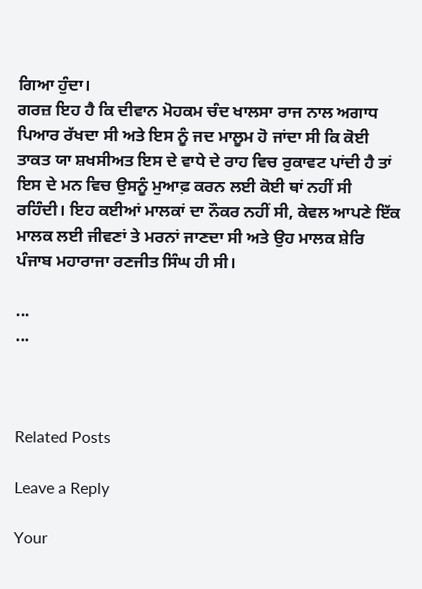ਗਿਆ ਹੁੰਦਾ।
ਗਰਜ਼ ਇਹ ਹੈ ਕਿ ਦੀਵਾਨ ਮੋਹਕਮ ਚੰਦ ਖਾਲਸਾ ਰਾਜ ਨਾਲ ਅਗਾਧ ਪਿਆਰ ਰੱਖਦਾ ਸੀ ਅਤੇ ਇਸ ਨੂੰ ਜਦ ਮਾਲੂਮ ਹੋ ਜਾਂਦਾ ਸੀ ਕਿ ਕੋਈ ਤਾਕਤ ਯਾ ਸ਼ਖਸੀਅਤ ਇਸ ਦੇ ਵਾਧੇ ਦੇ ਰਾਹ ਵਿਚ ਰੁਕਾਵਟ ਪਾਂਦੀ ਹੈ ਤਾਂ ਇਸ ਦੇ ਮਨ ਵਿਚ ਉਸਨੂੰ ਮੁਆਫ਼ ਕਰਨ ਲਈ ਕੋਈ ਥਾਂ ਨਹੀਂ ਸੀ ਰਹਿੰਦੀ। ਇਹ ਕਈਆਂ ਮਾਲਕਾਂ ਦਾ ਨੌਕਰ ਨਹੀਂ ਸੀ, ਕੇਵਲ ਆਪਣੇ ਇੱਕ ਮਾਲਕ ਲਈ ਜੀਵਣਾਂ ਤੇ ਮਰਨਾਂ ਜਾਣਦਾ ਸੀ ਅਤੇ ਉਹ ਮਾਲਕ ਸ਼ੇਰਿ ਪੰਜਾਬ ਮਹਾਰਾਜਾ ਰਣਜੀਤ ਸਿੰਘ ਹੀ ਸੀ।

...
...



Related Posts

Leave a Reply

Your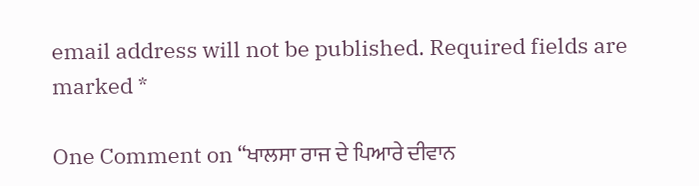email address will not be published. Required fields are marked *

One Comment on “ਖਾਲਸਾ ਰਾਜ ਦੇ ਪਿਆਰੇ ਦੀਵਾਨ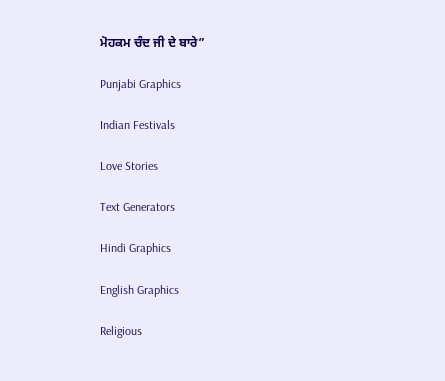ਮੋਹਕਮ ਚੰਦ ਜੀ ਦੇ ਬਾਰੇ”

Punjabi Graphics

Indian Festivals

Love Stories

Text Generators

Hindi Graphics

English Graphics

Religious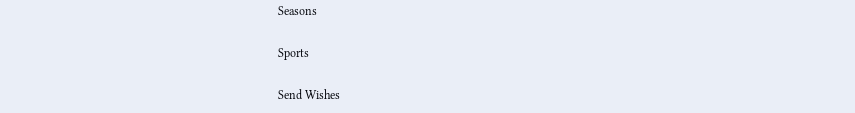Seasons

Sports

Send Wishes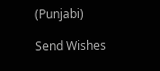(Punjabi)

Send Wishes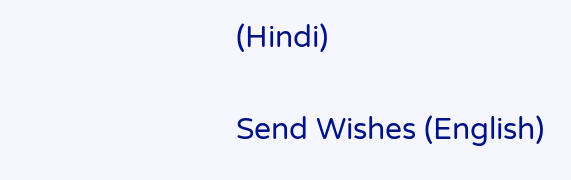(Hindi)

Send Wishes (English)